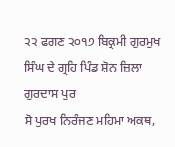੨੨ ਫਗਣ ੨੦੧੭ ਬਿਕ੍ਰਮੀ ਗੁਰਮੁਖ ਸਿੰਘ ਦੇ ਗ੍ਰਹਿ ਪਿੰਡ ਸ਼ੋਨ ਜ਼ਿਲਾ ਗੁਰਦਾਸ ਪੁਰ
ਸੋ ਪੁਰਖ ਨਿਰੰਜਣ ਮਹਿਮਾ ਅਕਥ,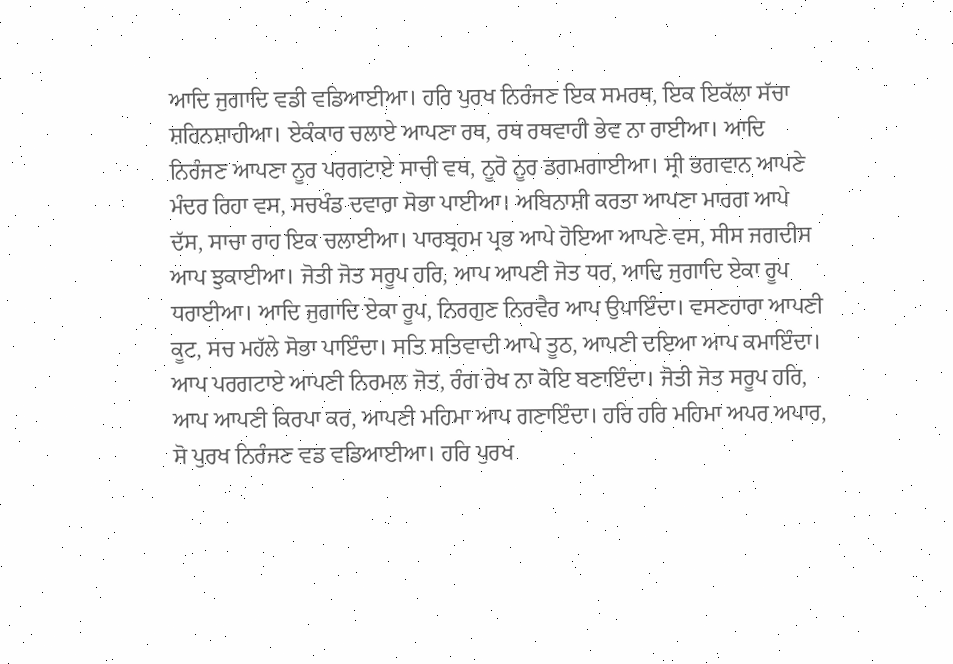ਆਦਿ ਜੁਗਾਦਿ ਵਡੀ ਵਡਿਆਈਆ। ਹਰਿ ਪੁਰਖ ਨਿਰੰਜਣ ਇਕ ਸਮਰਥ, ਇਕ ਇਕੱਲਾ ਸੱਚਾ ਸ਼ਹਿਨਸ਼ਾਹੀਆ। ਏਕੰਕਾਰ ਚਲਾਏ ਆਪਣਾ ਰਥ, ਰਥ ਰਥਵਾਹੀ ਭੇਵ ਨਾ ਰਾਈਆ। ਆਦਿ ਨਿਰੰਜਣ ਆਪਣਾ ਨੂਰ ਪਰਗਟਾਏ ਸਾਚੀ ਵਥ, ਨੂਰੋ ਨੂਰ ਡਗਮਗਾਈਆ। ਸ੍ਰੀ ਭਗਵਾਨ ਆਪਣੇ ਮੰਦਰ ਰਿਹਾ ਵਸ, ਸਚਖੰਡ ਦਵਾਰਾ ਸੋਭਾ ਪਾਈਆ। ਅਬਿਨਾਸ਼ੀ ਕਰਤਾ ਆਪਣਾ ਮਾਰਗ ਆਪੇ ਦੱਸ, ਸਾਚਾ ਰਾਹ ਇਕ ਚਲਾਈਆ। ਪਾਰਬ੍ਰਹਮ ਪ੍ਰਭ ਆਪੇ ਹੋਇਆ ਆਪਣੇ ਵਸ, ਸੀਸ ਜਗਦੀਸ ਆਪ ਝੁਕਾਈਆ। ਜੋਤੀ ਜੋਤ ਸਰੂਪ ਹਰਿ, ਆਪ ਆਪਣੀ ਜੋਤ ਧਰ, ਆਦਿ ਜੁਗਾਦਿ ਏਕਾ ਰੂਪ ਧਰਾਈਆ। ਆਦਿ ਜੁਗਾਦਿ ਏਕਾ ਰੂਪ, ਨਿਰਗੁਣ ਨਿਰਵੈਰ ਆਪ ਉਪਾਇੰਦਾ। ਵਸਣਹਾਰਾ ਆਪਣੀ ਕੂਟ, ਸਚ ਮਹੱਲੇ ਸੋਭਾ ਪਾਇੰਦਾ। ਸਤਿ ਸਤਿਵਾਦੀ ਆਪੇ ਤੂਠ, ਆਪਣੀ ਦਇਆ ਆਪ ਕਮਾਇੰਦਾ। ਆਪ ਪਰਗਟਾਏ ਆਪਣੀ ਨਿਰਮਲ ਜੋਤ, ਰੰਗ ਰੇਖ ਨਾ ਕੋਇ ਬਣਾਇੰਦਾ। ਜੋਤੀ ਜੋਤ ਸਰੂਪ ਹਰਿ, ਆਪ ਆਪਣੀ ਕਿਰਪਾ ਕਰ, ਆਪਣੀ ਮਹਿਮਾ ਆਪ ਗਣਾਇੰਦਾ। ਹਰਿ ਹਰਿ ਮਹਿਮਾ ਅਪਰ ਅਪਾਰ, ਸੋ ਪੁਰਖ ਨਿਰੰਜਣ ਵਡ ਵਡਿਆਈਆ। ਹਰਿ ਪੁਰਖ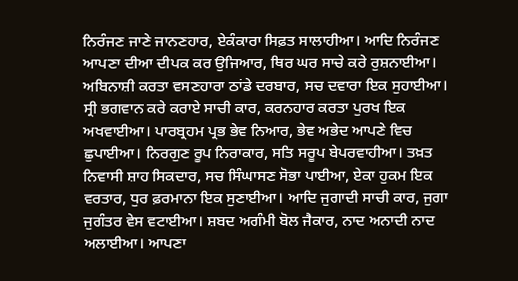ਨਿਰੰਜਣ ਜਾਣੇ ਜਾਨਣਹਾਰ, ਏਕੰਕਾਰਾ ਸਿਫ਼ਤ ਸਾਲਾਹੀਆ। ਆਦਿ ਨਿਰੰਜਣ ਆਪਣਾ ਦੀਆ ਦੀਪਕ ਕਰ ਉਜਿਆਰ, ਥਿਰ ਘਰ ਸਾਚੇ ਕਰੇ ਰੁਸ਼ਨਾਈਆ। ਅਬਿਨਾਸ਼ੀ ਕਰਤਾ ਵਸਣਹਾਰਾ ਠਾਂਡੇ ਦਰਬਾਰ, ਸਚ ਦਵਾਰਾ ਇਕ ਸੁਹਾਈਆ। ਸ੍ਰੀ ਭਗਵਾਨ ਕਰੇ ਕਰਾਏ ਸਾਚੀ ਕਾਰ, ਕਰਨਹਾਰ ਕਰਤਾ ਪੁਰਖ ਇਕ ਅਖਵਾਈਆ। ਪਾਰਬ੍ਰਹਮ ਪ੍ਰਭ ਭੇਵ ਨਿਆਰ, ਭੇਵ ਅਭੇਦ ਆਪਣੇ ਵਿਚ ਛੁਪਾਈਆ। ਨਿਰਗੁਣ ਰੂਪ ਨਿਰਾਕਾਰ, ਸਤਿ ਸਰੂਪ ਬੇਪਰਵਾਹੀਆ। ਤਖ਼ਤ ਨਿਵਾਸੀ ਸ਼ਾਹ ਸਿਕਦਾਰ, ਸਚ ਸਿੰਘਾਸਣ ਸੋਭਾ ਪਾਈਆ, ਏਕਾ ਹੁਕਮ ਇਕ ਵਰਤਾਰ, ਧੁਰ ਫ਼ਰਮਾਨਾ ਇਕ ਸੁਣਾਈਆ। ਆਦਿ ਜੁਗਾਦੀ ਸਾਚੀ ਕਾਰ, ਜੁਗਾ ਜੁਗੰਤਰ ਵੇਸ ਵਟਾਈਆ। ਸ਼ਬਦ ਅਗੰਮੀ ਬੋਲ ਜੈਕਾਰ, ਨਾਦ ਅਨਾਦੀ ਨਾਦ ਅਲਾਈਆ। ਆਪਣਾ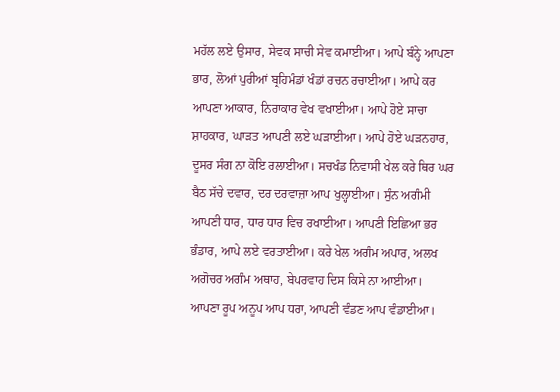ਮਹੱਲ ਲਏ ਉਸਾਰ, ਸੇਵਕ ਸਾਚੀ ਸੇਵ ਕਮਾਈਆ। ਆਪੇ ਬੰਨ੍ਹੇ ਆਪਣਾ ਭਾਰ, ਲੋਆਂ ਪੁਰੀਆਂ ਬ੍ਰਹਿਮੰਡਾਂ ਖੰਡਾਂ ਰਚਨ ਰਚਾਈਆ। ਆਪੇ ਕਰ ਆਪਣਾ ਆਕਾਰ, ਨਿਰਾਕਾਰ ਵੇਖ ਵਖਾਈਆ। ਆਪੇ ਹੋਏ ਸਾਚਾ ਸ਼ਾਹਕਾਰ, ਘਾੜਤ ਆਪਣੀ ਲਏ ਘੜਾਈਆ। ਆਪੇ ਹੋਏ ਘੜਨਹਾਰ, ਦੂਸਰ ਸੰਗ ਨਾ ਕੋਇ ਰਲਾਈਆ। ਸਚਖੰਡ ਨਿਵਾਸੀ ਖੇਲ ਕਰੇ ਥਿਰ ਘਰ ਬੈਠ ਸੱਚੇ ਦਵਾਰ, ਦਰ ਦਰਵਾਜ਼ਾ ਆਪ ਖੁਲ੍ਹਾਈਆ। ਸੁੰਨ ਅਗੰਮੀ ਆਪਣੀ ਧਾਰ, ਧਾਰ ਧਾਰ ਵਿਚ ਰਖਾਈਆ। ਆਪਣੀ ਇਛਿਆ ਭਰ ਭੰਡਾਰ, ਆਪੇ ਲਏ ਵਰਤਾਈਆ। ਕਰੇ ਖੇਲ ਅਗੰਮ ਅਪਾਰ, ਅਲਖ ਅਗੋਚਰ ਅਗੰਮ ਅਥਾਹ, ਬੇਪਰਵਾਹ ਦਿਸ ਕਿਸੇ ਨਾ ਆਈਆ। ਆਪਣਾ ਰੂਪ ਅਨੂਪ ਆਪ ਧਰਾ, ਆਪਣੀ ਵੰਡਣ ਆਪ ਵੰਡਾਈਆ।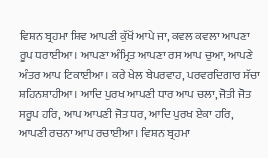ਵਿਸ਼ਨ ਬ੍ਰਹਮਾ ਸ਼ਿਵ ਆਪਣੀ ਕੁੱਖੋਂ ਆਪੇ ਜਾ, ਕਵਲ ਕਵਲਾ ਆਪਣਾ ਰੂਪ ਧਰਾਈਆ। ਆਪਣਾ ਅੰਮ੍ਰਿਤ ਆਪਣਾ ਰਸ ਆਪ ਚੁਆ, ਆਪਣੇ ਅੰਤਰ ਆਪ ਟਿਕਾਈਆ। ਕਰੇ ਖੇਲ ਬੇਪਰਵਾਹ, ਪਰਵਰਦਿਗਾਰ ਸੱਚਾ ਸ਼ਹਿਨਸ਼ਾਹੀਆ। ਆਦਿ ਪੁਰਖ ਆਪਣੀ ਧਾਰ ਆਪ ਚਲਾ, ਜੋਤੀ ਜੋਤ ਸਰੂਪ ਹਰਿ, ਆਪ ਆਪਣੀ ਜੋਤ ਧਰ, ਆਦਿ ਪੁਰਖ ਏਕਾ ਹਰਿ, ਆਪਣੀ ਰਚਨਾ ਆਪ ਰਚਾਈਆ। ਵਿਸ਼ਨ ਬ੍ਰਹਮਾ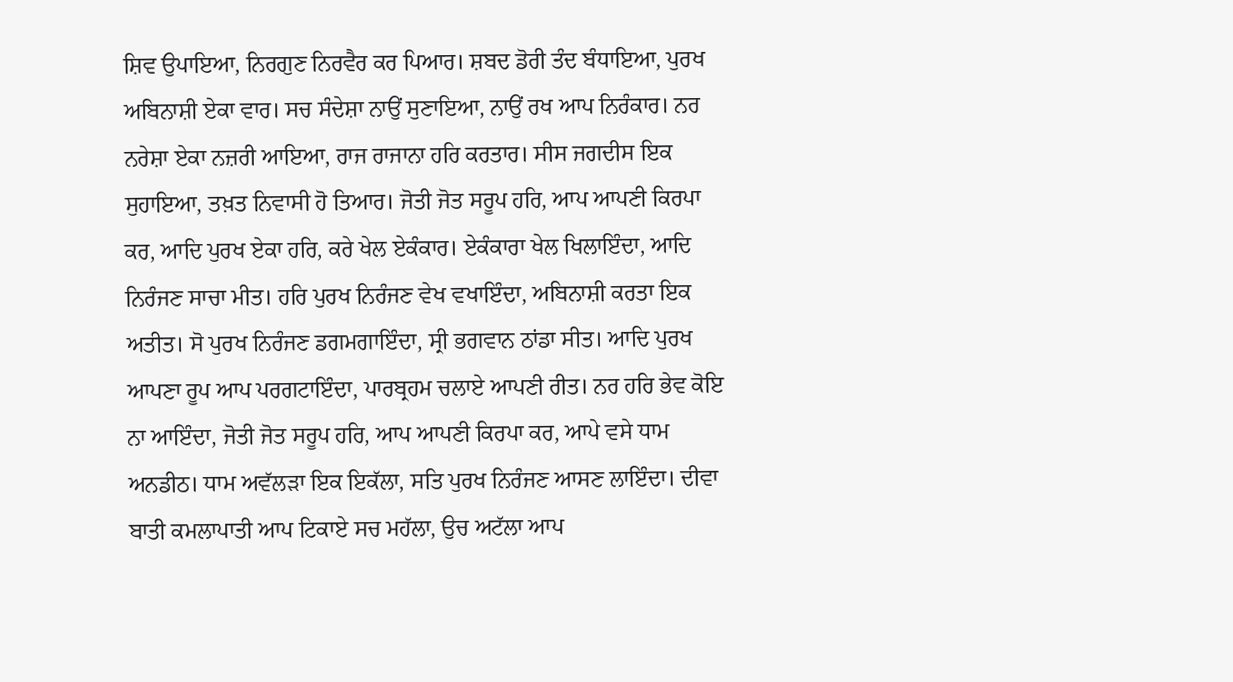ਸ਼ਿਵ ਉਪਾਇਆ, ਨਿਰਗੁਣ ਨਿਰਵੈਰ ਕਰ ਪਿਆਰ। ਸ਼ਬਦ ਡੋਰੀ ਤੰਦ ਬੰਧਾਇਆ, ਪੁਰਖ ਅਬਿਨਾਸ਼ੀ ਏਕਾ ਵਾਰ। ਸਚ ਸੰਦੇਸ਼ਾ ਨਾਉਂ ਸੁਣਾਇਆ, ਨਾਉਂ ਰਖ ਆਪ ਨਿਰੰਕਾਰ। ਨਰ ਨਰੇਸ਼ਾ ਏਕਾ ਨਜ਼ਰੀ ਆਇਆ, ਰਾਜ ਰਾਜਾਨਾ ਹਰਿ ਕਰਤਾਰ। ਸੀਸ ਜਗਦੀਸ ਇਕ ਸੁਹਾਇਆ, ਤਖ਼ਤ ਨਿਵਾਸੀ ਹੋ ਤਿਆਰ। ਜੋਤੀ ਜੋਤ ਸਰੂਪ ਹਰਿ, ਆਪ ਆਪਣੀ ਕਿਰਪਾ ਕਰ, ਆਦਿ ਪੁਰਖ ਏਕਾ ਹਰਿ, ਕਰੇ ਖੇਲ ਏਕੰਕਾਰ। ਏਕੰਕਾਰਾ ਖੇਲ ਖਿਲਾਇੰਦਾ, ਆਦਿ ਨਿਰੰਜਣ ਸਾਚਾ ਮੀਤ। ਹਰਿ ਪੁਰਖ ਨਿਰੰਜਣ ਵੇਖ ਵਖਾਇੰਦਾ, ਅਬਿਨਾਸ਼ੀ ਕਰਤਾ ਇਕ ਅਤੀਤ। ਸੋ ਪੁਰਖ ਨਿਰੰਜਣ ਡਗਮਗਾਇੰਦਾ, ਸ੍ਰੀ ਭਗਵਾਨ ਠਾਂਡਾ ਸੀਤ। ਆਦਿ ਪੁਰਖ ਆਪਣਾ ਰੂਪ ਆਪ ਪਰਗਟਾਇੰਦਾ, ਪਾਰਬ੍ਰਹਮ ਚਲਾਏ ਆਪਣੀ ਰੀਤ। ਨਰ ਹਰਿ ਭੇਵ ਕੋਇ ਨਾ ਆਇੰਦਾ, ਜੋਤੀ ਜੋਤ ਸਰੂਪ ਹਰਿ, ਆਪ ਆਪਣੀ ਕਿਰਪਾ ਕਰ, ਆਪੇ ਵਸੇ ਧਾਮ ਅਨਡੀਠ। ਧਾਮ ਅਵੱਲੜਾ ਇਕ ਇਕੱਲਾ, ਸਤਿ ਪੁਰਖ ਨਿਰੰਜਣ ਆਸਣ ਲਾਇੰਦਾ। ਦੀਵਾ ਬਾਤੀ ਕਮਲਾਪਾਤੀ ਆਪ ਟਿਕਾਏ ਸਚ ਮਹੱਲਾ, ਉਚ ਅਟੱਲਾ ਆਪ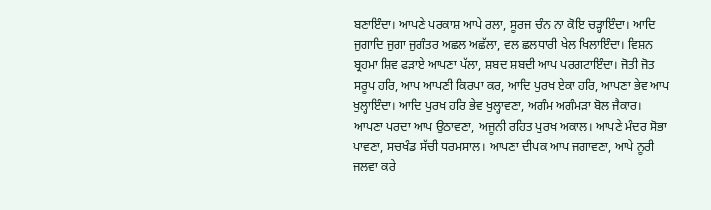ਬਣਾਇੰਦਾ। ਆਪਣੇ ਪਰਕਾਸ਼ ਆਪੇ ਰਲਾ, ਸੂਰਜ ਚੰਨ ਨਾ ਕੋਇ ਚੜ੍ਹਾਇੰਦਾ। ਆਦਿ ਜੁਗਾਦਿ ਜੁਗਾ ਜੁਗੰਤਰ ਅਛਲ ਅਛੱਲਾ, ਵਲ ਛਲਧਾਰੀ ਖੇਲ ਖਿਲਾਇੰਦਾ। ਵਿਸ਼ਨ ਬ੍ਰਹਮਾ ਸ਼ਿਵ ਫੜਾਏ ਆਪਣਾ ਪੱਲਾ, ਸ਼ਬਦ ਸ਼ਬਦੀ ਆਪ ਪਰਗਟਾਇੰਦਾ। ਜੋਤੀ ਜੋਤ ਸਰੂਪ ਹਰਿ, ਆਪ ਆਪਣੀ ਕਿਰਪਾ ਕਰ, ਆਦਿ ਪੁਰਖ ਏਕਾ ਹਰਿ, ਆਪਣਾ ਭੇਵ ਆਪ ਖੁਲ੍ਹਾਇੰਦਾ। ਆਦਿ ਪੁਰਖ ਹਰਿ ਭੇਵ ਖੁਲ੍ਹਾਵਣਾ, ਅਗੰਮ ਅਗੰਮੜਾ ਬੋਲ ਜੈਕਾਰ। ਆਪਣਾ ਪਰਦਾ ਆਪ ਉਠਾਵਣਾ, ਅਜੂਨੀ ਰਹਿਤ ਪੁਰਖ ਅਕਾਲ। ਆਪਣੇ ਮੰਦਰ ਸੋਭਾ ਪਾਵਣਾ, ਸਚਖੰਡ ਸੱਚੀ ਧਰਮਸਾਲ। ਆਪਣਾ ਦੀਪਕ ਆਪ ਜਗਾਵਣਾ, ਆਪੇ ਨੂਰੀ ਜਲਵਾ ਕਰੇ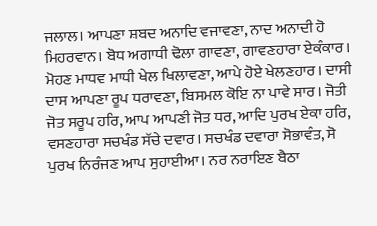ਜਲਾਲ। ਆਪਣਾ ਸ਼ਬਦ ਅਨਾਦਿ ਵਜਾਵਣਾ, ਨਾਦ ਅਨਾਦੀ ਹੋ ਮਿਹਰਵਾਨ। ਬੋਧ ਅਗਾਧੀ ਢੋਲਾ ਗਾਵਣਾ, ਗਾਵਣਹਾਰਾ ਏਕੰਕਾਰ। ਮੋਹਣ ਮਾਧਵ ਮਾਧੀ ਖੇਲ ਖਿਲਾਵਣਾ, ਆਪੇ ਹੋਏ ਖੇਲਣਹਾਰ। ਦਾਸੀ ਦਾਸ ਆਪਣਾ ਰੂਪ ਧਰਾਵਣਾ, ਬਿਸਮਲ ਕੋਇ ਨਾ ਪਾਵੇ ਸਾਰ। ਜੋਤੀ ਜੋਤ ਸਰੂਪ ਹਰਿ, ਆਪ ਆਪਣੀ ਜੋਤ ਧਰ, ਆਦਿ ਪੁਰਖ ਏਕਾ ਹਰਿ, ਵਸਣਹਾਰਾ ਸਚਖੰਡ ਸੱਚੇ ਦਵਾਰ। ਸਚਖੰਡ ਦਵਾਰਾ ਸੋਭਾਵੰਤ, ਸੋ ਪੁਰਖ ਨਿਰੰਜਣ ਆਪ ਸੁਹਾਈਆ। ਨਰ ਨਰਾਇਣ ਬੈਠਾ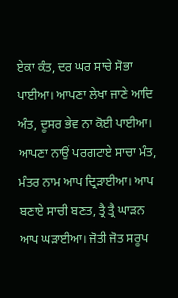ਏਕਾ ਕੰਤ, ਦਰ ਘਰ ਸਾਚੇ ਸੋਭਾ ਪਾਈਆ। ਆਪਣਾ ਲੇਖਾ ਜਾਣੇ ਆਦਿ ਅੰਤ, ਦੂਸਰ ਭੇਵ ਨਾ ਕੋਈ ਪਾਈਆ। ਆਪਣਾ ਨਾਉਂ ਪਰਗਟਾਏ ਸਾਚਾ ਮੰਤ, ਮੰਤਰ ਨਾਮ ਆਪ ਦ੍ਰਿੜਾਈਆ। ਆਪ ਬਣਾਏ ਸਾਚੀ ਬਣਤ, ਤ੍ਰੈ ਤ੍ਰੈ ਘਾੜਨ ਆਪ ਘੜਾਈਆ। ਜੋਤੀ ਜੋਤ ਸਰੂਪ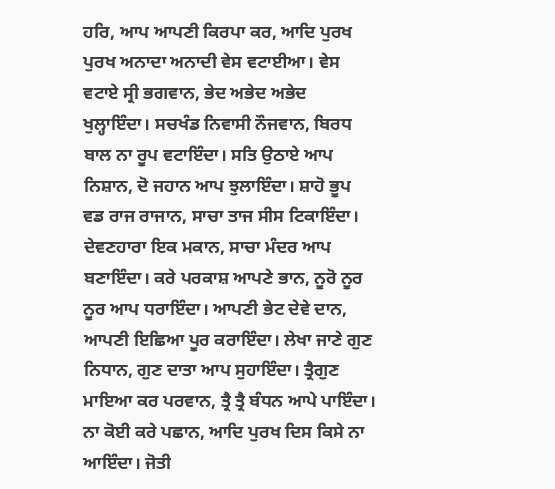ਹਰਿ, ਆਪ ਆਪਣੀ ਕਿਰਪਾ ਕਰ, ਆਦਿ ਪੁਰਖ ਪੁਰਖ ਅਨਾਦਾ ਅਨਾਦੀ ਵੇਸ ਵਟਾਈਆ। ਵੇਸ ਵਟਾਏ ਸ੍ਰੀ ਭਗਵਾਨ, ਭੇਦ ਅਭੇਦ ਅਭੇਦ ਖੁਲ੍ਹਾਇੰਦਾ। ਸਚਖੰਡ ਨਿਵਾਸੀ ਨੌਜਵਾਨ, ਬਿਰਧ ਬਾਲ ਨਾ ਰੂਪ ਵਟਾਇੰਦਾ। ਸਤਿ ਉਠਾਏ ਆਪ ਨਿਸ਼ਾਨ, ਦੋ ਜਹਾਨ ਆਪ ਝੁਲਾਇੰਦਾ। ਸ਼ਾਹੋ ਭੂਪ ਵਡ ਰਾਜ ਰਾਜਾਨ, ਸਾਚਾ ਤਾਜ ਸੀਸ ਟਿਕਾਇੰਦਾ। ਦੇਵਣਹਾਰਾ ਇਕ ਮਕਾਨ, ਸਾਚਾ ਮੰਦਰ ਆਪ ਬਣਾਇੰਦਾ। ਕਰੇ ਪਰਕਾਸ਼ ਆਪਣੇ ਭਾਨ, ਨੂਰੋ ਨੂਰ ਨੂਰ ਆਪ ਧਰਾਇੰਦਾ। ਆਪਣੀ ਭੇਟ ਦੇਵੇ ਦਾਨ, ਆਪਣੀ ਇਛਿਆ ਪੂਰ ਕਰਾਇੰਦਾ। ਲੇਖਾ ਜਾਣੇ ਗੁਣ ਨਿਧਾਨ, ਗੁਣ ਦਾਤਾ ਆਪ ਸੁਹਾਇੰਦਾ। ਤ੍ਰੈਗੁਣ ਮਾਇਆ ਕਰ ਪਰਵਾਨ, ਤ੍ਰੈ ਤ੍ਰੈ ਬੰਧਨ ਆਪੇ ਪਾਇੰਦਾ। ਨਾ ਕੋਈ ਕਰੇ ਪਛਾਨ, ਆਦਿ ਪੁਰਖ ਦਿਸ ਕਿਸੇ ਨਾ ਆਇੰਦਾ। ਜੋਤੀ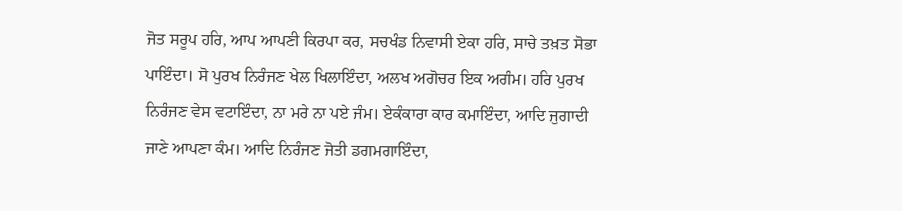ਜੋਤ ਸਰੂਪ ਹਰਿ, ਆਪ ਆਪਣੀ ਕਿਰਪਾ ਕਰ, ਸਚਖੰਡ ਨਿਵਾਸੀ ਏਕਾ ਹਰਿ, ਸਾਚੇ ਤਖ਼ਤ ਸੋਭਾ ਪਾਇੰਦਾ। ਸੋ ਪੁਰਖ ਨਿਰੰਜਣ ਖੇਲ ਖਿਲਾਇੰਦਾ, ਅਲਖ ਅਗੋਚਰ ਇਕ ਅਗੰਮ। ਹਰਿ ਪੁਰਖ ਨਿਰੰਜਣ ਵੇਸ ਵਟਾਇੰਦਾ, ਨਾ ਮਰੇ ਨਾ ਪਏ ਜੰਮ। ਏਕੰਕਾਰਾ ਕਾਰ ਕਮਾਇੰਦਾ, ਆਦਿ ਜੁਗਾਦੀ ਜਾਣੇ ਆਪਣਾ ਕੰਮ। ਆਦਿ ਨਿਰੰਜਣ ਜੋਤੀ ਡਗਮਗਾਇੰਦਾ,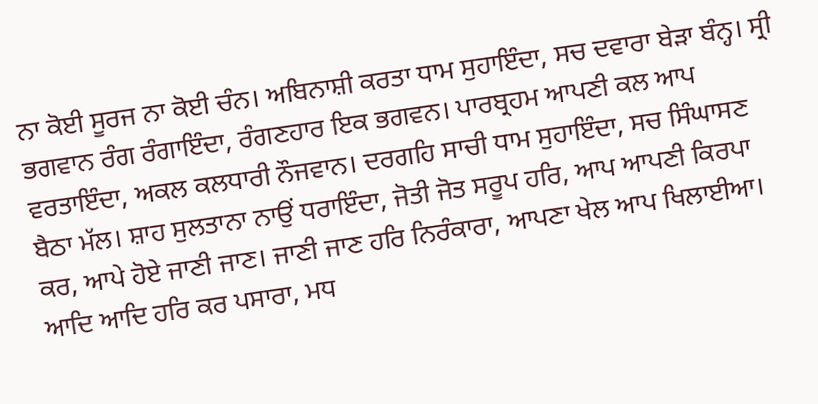ਨਾ ਕੋਈ ਸੂਰਜ ਨਾ ਕੋਈ ਚੰਨ। ਅਬਿਨਾਸ਼ੀ ਕਰਤਾ ਧਾਮ ਸੁਹਾਇੰਦਾ, ਸਚ ਦਵਾਰਾ ਬੇੜਾ ਬੰਨ੍ਹ। ਸ੍ਰੀ ਭਗਵਾਨ ਰੰਗ ਰੰਗਾਇੰਦਾ, ਰੰਗਣਹਾਰ ਇਕ ਭਗਵਨ। ਪਾਰਬ੍ਰਹਮ ਆਪਣੀ ਕਲ ਆਪ ਵਰਤਾਇੰਦਾ, ਅਕਲ ਕਲਧਾਰੀ ਨੌਜਵਾਨ। ਦਰਗਹਿ ਸਾਚੀ ਧਾਮ ਸੁਹਾਇੰਦਾ, ਸਚ ਸਿੰਘਾਸਣ ਬੈਠਾ ਮੱਲ। ਸ਼ਾਹ ਸੁਲਤਾਨਾ ਨਾਉਂ ਧਰਾਇੰਦਾ, ਜੋਤੀ ਜੋਤ ਸਰੂਪ ਹਰਿ, ਆਪ ਆਪਣੀ ਕਿਰਪਾ ਕਰ, ਆਪੇ ਹੋਏ ਜਾਣੀ ਜਾਣ। ਜਾਣੀ ਜਾਣ ਹਰਿ ਨਿਰੰਕਾਰਾ, ਆਪਣਾ ਖੇਲ ਆਪ ਖਿਲਾਈਆ। ਆਦਿ ਆਦਿ ਹਰਿ ਕਰ ਪਸਾਰਾ, ਮਧ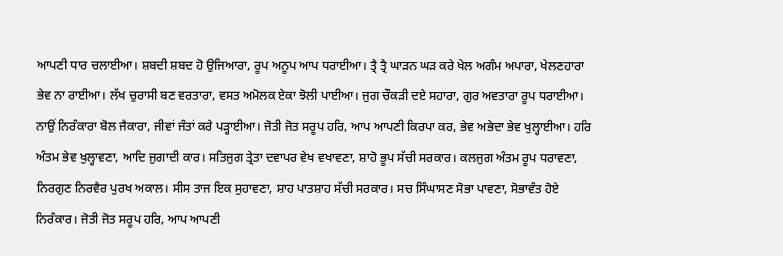ਆਪਣੀ ਧਾਰ ਚਲਾਈਆ। ਸ਼ਬਦੀ ਸ਼ਬਦ ਹੋ ਉਜਿਆਰਾ, ਰੂਪ ਅਨੂਪ ਆਪ ਧਰਾਈਆ। ਤ੍ਰੈ ਤ੍ਰੈ ਘਾੜਨ ਘੜ ਕਰੇ ਖੇਲ ਅਗੰਮ ਅਪਾਰਾ, ਖੇਲਣਹਾਰਾ ਭੇਵ ਨਾ ਰਾਈਆ। ਲੱਖ ਚੁਰਾਸੀ ਬਣ ਵਰਤਾਰਾ, ਵਸਤ ਅਮੋਲਕ ਏਕਾ ਝੋਲੀ ਪਾਈਆ। ਜੁਗ ਚੌਕੜੀ ਦਏ ਸਹਾਰਾ, ਗੁਰ ਅਵਤਾਰਾ ਰੂਪ ਧਰਾਈਆ। ਨਾਉਂ ਨਿਰੰਕਾਰਾ ਬੋਲ ਜੈਕਾਰਾ, ਜੀਵਾਂ ਜੰਤਾਂ ਕਰੇ ਪੜ੍ਹਾਈਆ। ਜੋਤੀ ਜੋਤ ਸਰੂਪ ਹਰਿ, ਆਪ ਆਪਣੀ ਕਿਰਪਾ ਕਰ, ਭੇਵ ਅਭੇਦਾ ਭੇਵ ਖੁਲ੍ਹਾਈਆ। ਹਰਿ ਅੰਤਮ ਭੇਵ ਖੁਲ੍ਹਾਵਣਾ, ਆਦਿ ਜੁਗਾਦੀ ਕਾਰ। ਸਤਿਜੁਗ ਤ੍ਰੇਤਾ ਦਵਾਪਰ ਵੇਖ ਵਖਾਵਣਾ, ਸ਼ਾਹੋ ਭੂਪ ਸੱਚੀ ਸਰਕਾਰ। ਕਲਜੁਗ ਅੰਤਮ ਰੂਪ ਧਰਾਵਣਾ, ਨਿਰਗੁਣ ਨਿਰਵੈਰ ਪੁਰਖ ਅਕਾਲ। ਸੀਸ ਤਾਜ ਇਕ ਸੁਹਾਵਣਾ, ਸ਼ਾਹ ਪਾਤਸ਼ਾਹ ਸੱਚੀ ਸਰਕਾਰ। ਸਚ ਸਿੰਘਾਸਣ ਸੋਭਾ ਪਾਵਣਾ, ਸੋਭਾਵੰਤ ਹੋਏ ਨਿਰੰਕਾਰ। ਜੋਤੀ ਜੋਤ ਸਰੂਪ ਹਰਿ, ਆਪ ਆਪਣੀ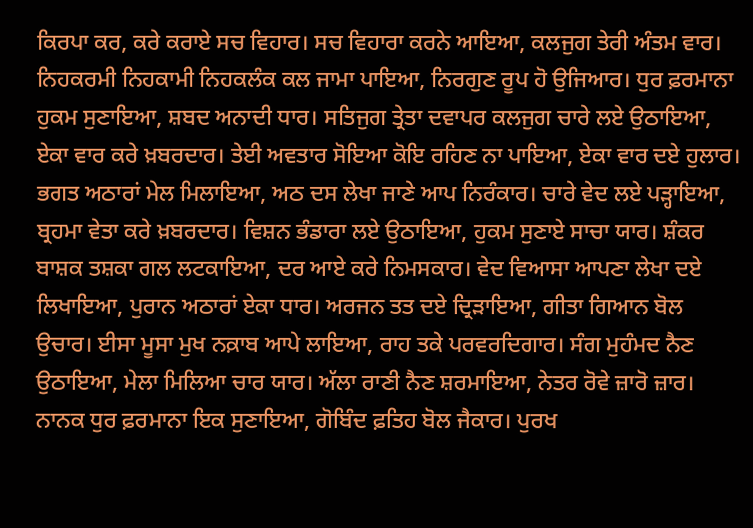ਕਿਰਪਾ ਕਰ, ਕਰੇ ਕਰਾਏ ਸਚ ਵਿਹਾਰ। ਸਚ ਵਿਹਾਰਾ ਕਰਨੇ ਆਇਆ, ਕਲਜੁਗ ਤੇਰੀ ਅੰਤਮ ਵਾਰ। ਨਿਹਕਰਮੀ ਨਿਹਕਾਮੀ ਨਿਹਕਲੰਕ ਕਲ ਜਾਮਾ ਪਾਇਆ, ਨਿਰਗੁਣ ਰੂਪ ਹੋ ਉਜਿਆਰ। ਧੁਰ ਫ਼ਰਮਾਨਾ ਹੁਕਮ ਸੁਣਾਇਆ, ਸ਼ਬਦ ਅਨਾਦੀ ਧਾਰ। ਸਤਿਜੁਗ ਤ੍ਰੇਤਾ ਦਵਾਪਰ ਕਲਜੁਗ ਚਾਰੇ ਲਏ ਉਠਾਇਆ, ਏਕਾ ਵਾਰ ਕਰੇ ਖ਼ਬਰਦਾਰ। ਤੇਈ ਅਵਤਾਰ ਸੋਇਆ ਕੋਇ ਰਹਿਣ ਨਾ ਪਾਇਆ, ਏਕਾ ਵਾਰ ਦਏ ਹੁਲਾਰ। ਭਗਤ ਅਠਾਰਾਂ ਮੇਲ ਮਿਲਾਇਆ, ਅਠ ਦਸ ਲੇਖਾ ਜਾਣੇ ਆਪ ਨਿਰੰਕਾਰ। ਚਾਰੇ ਵੇਦ ਲਏ ਪੜ੍ਹਾਇਆ, ਬ੍ਰਹਮਾ ਵੇਤਾ ਕਰੇ ਖ਼ਬਰਦਾਰ। ਵਿਸ਼ਨ ਭੰਡਾਰਾ ਲਏ ਉਠਾਇਆ, ਹੁਕਮ ਸੁਣਾਏ ਸਾਚਾ ਯਾਰ। ਸ਼ੰਕਰ ਬਾਸ਼ਕ ਤਸ਼ਕਾ ਗਲ ਲਟਕਾਇਆ, ਦਰ ਆਏ ਕਰੇ ਨਿਮਸਕਾਰ। ਵੇਦ ਵਿਆਸਾ ਆਪਣਾ ਲੇਖਾ ਦਏ ਲਿਖਾਇਆ, ਪੁਰਾਨ ਅਠਾਰਾਂ ਏਕਾ ਧਾਰ। ਅਰਜਨ ਤਤ ਦਏ ਦ੍ਰਿੜਾਇਆ, ਗੀਤਾ ਗਿਆਨ ਬੋਲ ਉਚਾਰ। ਈਸਾ ਮੂਸਾ ਮੁਖ ਨਕ਼ਾਬ ਆਪੇ ਲਾਇਆ, ਰਾਹ ਤਕੇ ਪਰਵਰਦਿਗਾਰ। ਸੰਗ ਮੁਹੰਮਦ ਨੈਣ ਉਠਾਇਆ, ਮੇਲਾ ਮਿਲਿਆ ਚਾਰ ਯਾਰ। ਅੱਲਾ ਰਾਣੀ ਨੈਣ ਸ਼ਰਮਾਇਆ, ਨੇਤਰ ਰੋਵੇ ਜ਼ਾਰੋ ਜ਼ਾਰ। ਨਾਨਕ ਧੁਰ ਫ਼ਰਮਾਨਾ ਇਕ ਸੁਣਾਇਆ, ਗੋਬਿੰਦ ਫ਼ਤਿਹ ਬੋਲ ਜੈਕਾਰ। ਪੁਰਖ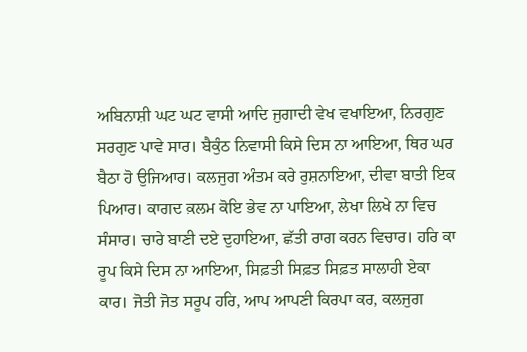ਅਬਿਨਾਸ਼ੀ ਘਟ ਘਟ ਵਾਸੀ ਆਦਿ ਜੁਗਾਦੀ ਵੇਖ ਵਖਾਇਆ, ਨਿਰਗੁਣ ਸਰਗੁਣ ਪਾਵੇ ਸਾਰ। ਬੈਕੁੰਠ ਨਿਵਾਸੀ ਕਿਸੇ ਦਿਸ ਨਾ ਆਇਆ, ਥਿਰ ਘਰ ਬੈਠਾ ਹੋ ਉਜਿਆਰ। ਕਲਜੁਗ ਅੰਤਮ ਕਰੇ ਰੁਸ਼ਨਾਇਆ, ਦੀਵਾ ਬਾਤੀ ਇਕ ਪਿਆਰ। ਕਾਗਦ ਕ਼ਲਮ ਕੋਇ ਭੇਵ ਨਾ ਪਾਇਆ, ਲੇਖਾ ਲਿਖੇ ਨਾ ਵਿਚ ਸੰਸਾਰ। ਚਾਰੇ ਬਾਣੀ ਦਏ ਦੁਹਾਇਆ, ਛੱਤੀ ਰਾਗ ਕਰਨ ਵਿਚਾਰ। ਹਰਿ ਕਾ ਰੂਪ ਕਿਸੇ ਦਿਸ ਨਾ ਆਇਆ, ਸਿਫ਼ਤੀ ਸਿਫ਼ਤ ਸਿਫ਼ਤ ਸਾਲਾਹੀ ਏਕਾ ਕਾਰ। ਜੋਤੀ ਜੋਤ ਸਰੂਪ ਹਰਿ, ਆਪ ਆਪਣੀ ਕਿਰਪਾ ਕਰ, ਕਲਜੁਗ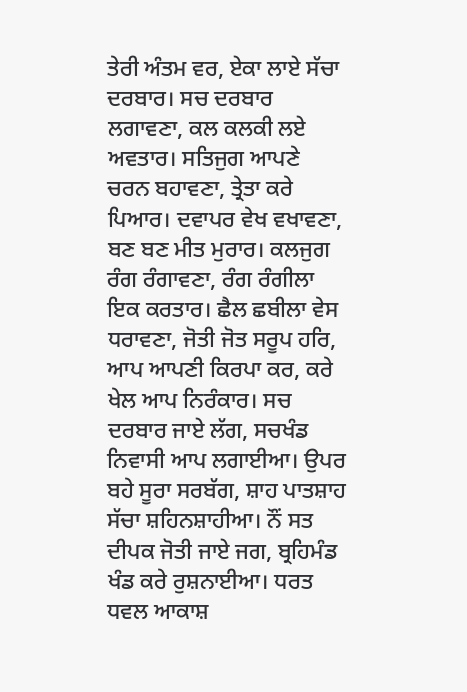ਤੇਰੀ ਅੰਤਮ ਵਰ, ਏਕਾ ਲਾਏ ਸੱਚਾ ਦਰਬਾਰ। ਸਚ ਦਰਬਾਰ ਲਗਾਵਣਾ, ਕਲ ਕਲਕੀ ਲਏ ਅਵਤਾਰ। ਸਤਿਜੁਗ ਆਪਣੇ ਚਰਨ ਬਹਾਵਣਾ, ਤ੍ਰੇਤਾ ਕਰੇ ਪਿਆਰ। ਦਵਾਪਰ ਵੇਖ ਵਖਾਵਣਾ, ਬਣ ਬਣ ਮੀਤ ਮੁਰਾਰ। ਕਲਜੁਗ ਰੰਗ ਰੰਗਾਵਣਾ, ਰੰਗ ਰੰਗੀਲਾ ਇਕ ਕਰਤਾਰ। ਛੈਲ ਛਬੀਲਾ ਵੇਸ ਧਰਾਵਣਾ, ਜੋਤੀ ਜੋਤ ਸਰੂਪ ਹਰਿ, ਆਪ ਆਪਣੀ ਕਿਰਪਾ ਕਰ, ਕਰੇ ਖੇਲ ਆਪ ਨਿਰੰਕਾਰ। ਸਚ ਦਰਬਾਰ ਜਾਏ ਲੱਗ, ਸਚਖੰਡ ਨਿਵਾਸੀ ਆਪ ਲਗਾਈਆ। ਉਪਰ ਬਹੇ ਸੂਰਾ ਸਰਬੱਗ, ਸ਼ਾਹ ਪਾਤਸ਼ਾਹ ਸੱਚਾ ਸ਼ਹਿਨਸ਼ਾਹੀਆ। ਨੌਂ ਸਤ ਦੀਪਕ ਜੋਤੀ ਜਾਏ ਜਗ, ਬ੍ਰਹਿਮੰਡ ਖੰਡ ਕਰੇ ਰੁਸ਼ਨਾਈਆ। ਧਰਤ ਧਵਲ ਆਕਾਸ਼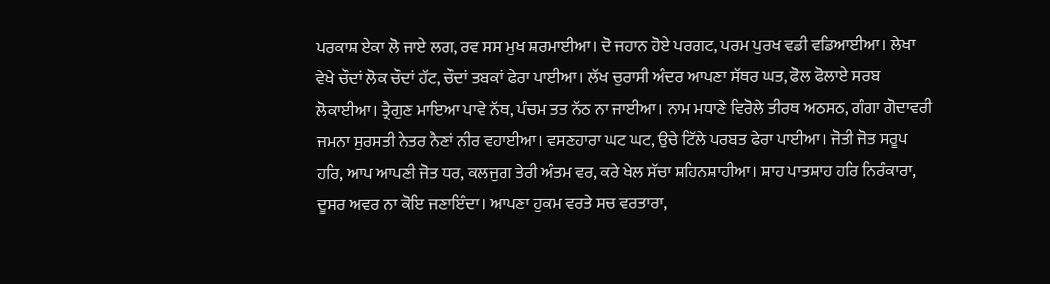ਪਰਕਾਸ਼ ਏਕਾ ਲੋ ਜਾਏ ਲਗ, ਰਵ ਸਸ ਮੁਖ ਸ਼ਰਮਾਈਆ। ਦੋ ਜਹਾਨ ਹੋਏ ਪਰਗਟ, ਪਰਮ ਪੁਰਖ ਵਡੀ ਵਡਿਆਈਆ। ਲੇਖਾ ਵੇਖੇ ਚੌਦਾਂ ਲੋਕ ਚੌਦਾਂ ਹੱਟ, ਚੌਦਾਂ ਤਬਕਾਂ ਫੇਰਾ ਪਾਈਆ। ਲੱਖ ਚੁਰਾਸੀ ਅੰਦਰ ਆਪਣਾ ਸੱਥਰ ਘਤ, ਫੋਲ ਫੋਲਾਏ ਸਰਬ ਲੋਕਾਈਆ। ਤ੍ਰੈਗੁਣ ਮਾਇਆ ਪਾਵੇ ਨੱਥ, ਪੰਚਮ ਤਤ ਨੱਠ ਨਾ ਜਾਈਆ। ਨਾਮ ਮਧਾਣੇ ਵਿਰੋਲੇ ਤੀਰਥ ਅਠਸਠ, ਗੰਗਾ ਗੋਦਾਵਰੀ ਜਮਨਾ ਸੁਰਸਤੀ ਨੇਤਰ ਨੈਣਾਂ ਨੀਰ ਵਹਾਈਆ। ਵਸਣਹਾਰਾ ਘਟ ਘਟ, ਉਚੇ ਟਿੱਲੇ ਪਰਬਤ ਫੇਰਾ ਪਾਈਆ। ਜੋਤੀ ਜੋਤ ਸਰੂਪ ਹਰਿ, ਆਪ ਆਪਣੀ ਜੋਤ ਧਰ, ਕਲਜੁਗ ਤੇਰੀ ਅੰਤਮ ਵਰ, ਕਰੇ ਖੇਲ ਸੱਚਾ ਸ਼ਹਿਨਸ਼ਾਹੀਆ। ਸ਼ਾਹ ਪਾਤਸ਼ਾਹ ਹਰਿ ਨਿਰੰਕਾਰਾ, ਦੂਸਰ ਅਵਰ ਨਾ ਕੋਇ ਜਣਾਇੰਦਾ। ਆਪਣਾ ਹੁਕਮ ਵਰਤੇ ਸਚ ਵਰਤਾਰਾ,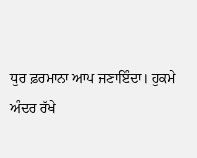ਧੁਰ ਫ਼ਰਮਾਨਾ ਆਪ ਜਣਾਇੰਦਾ। ਹੁਕਮੇ ਅੰਦਰ ਰੱਖੇ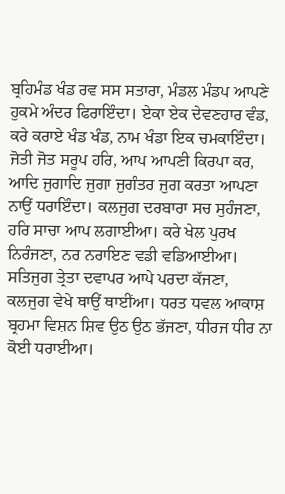ਬ੍ਰਹਿਮੰਡ ਖੰਡ ਰਵ ਸਸ ਸਤਾਰਾ, ਮੰਡਲ ਮੰਡਪ ਆਪਣੇ ਹੁਕਮੇ ਅੰਦਰ ਫਿਰਾਇੰਦਾ। ਏਕਾ ਏਕ ਦੇਵਣਹਾਰ ਵੰਡ, ਕਰੇ ਕਰਾਏ ਖੰਡ ਖੰਡ, ਨਾਮ ਖੰਡਾ ਇਕ ਚਮਕਾਇੰਦਾ। ਜੋਤੀ ਜੋਤ ਸਰੂਪ ਹਰਿ, ਆਪ ਆਪਣੀ ਕਿਰਪਾ ਕਰ, ਆਦਿ ਜੁਗਾਦਿ ਜੁਗਾ ਜੁਗੰਤਰ ਜੁਗ ਕਰਤਾ ਆਪਣਾ ਨਾਉਂ ਧਰਾਇੰਦਾ। ਕਲਜੁਗ ਦਰਬਾਰਾ ਸਚ ਸੁਹੰਜਣਾ, ਹਰਿ ਸਾਚਾ ਆਪ ਲਗਾਈਆ। ਕਰੇ ਖੇਲ ਪੁਰਖ ਨਿਰੰਜਣਾ, ਨਰ ਨਰਾਇਣ ਵਡੀ ਵਡਿਆਈਆ। ਸਤਿਜੁਗ ਤ੍ਰੇਤਾ ਦਵਾਪਰ ਆਪੇ ਪਰਦਾ ਕੱਜਣਾ, ਕਲਜੁਗ ਵੇਖੇ ਥਾਉਂ ਥਾਈਂਆ। ਧਰਤ ਧਵਲ ਆਕਾਸ਼ ਬ੍ਰਹਮਾ ਵਿਸ਼ਨ ਸ਼ਿਵ ਉਠ ਉਠ ਭੱਜਣਾ, ਧੀਰਜ ਧੀਰ ਨਾ ਕੋਈ ਧਰਾਈਆ।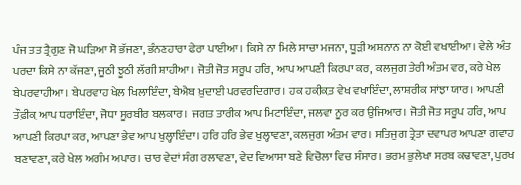ਪੰਜ ਤਤ ਤ੍ਰੈਗੁਣ ਜੋ ਘੜਿਆ ਸੋ ਭੱਜਣਾ, ਭੰਨਣਹਾਰਾ ਫੇਰਾ ਪਾਈਆ। ਕਿਸੇ ਨਾ ਮਿਲੇ ਸਾਚਾ ਮਜਨਾ, ਧੂੜੀ ਅਸ਼ਨਾਨ ਨਾ ਕੋਈ ਵਖਾਈਆ। ਵੇਲੇ ਅੰਤ ਪਰਦਾ ਕਿਸੇ ਨਾ ਕੱਜਣਾ, ਜੂਠੀ ਝੂਠੀ ਲੱਗੀ ਸ਼ਾਹੀਆ। ਜੋਤੀ ਜੋਤ ਸਰੂਪ ਹਰਿ, ਆਪ ਆਪਣੀ ਕਿਰਪਾ ਕਰ, ਕਲਜੁਗ ਤੇਰੀ ਅੰਤਮ ਵਰ, ਕਰੇ ਖੇਲ ਬੇਪਰਵਾਹੀਆ। ਬੇਪਰਵਾਹ ਖੇਲ ਖਿਲਾਇੰਦਾ, ਬੇਐਬ ਖ਼ੁਦਾਈ ਪਰਵਰਦਿਗਾਰ। ਹਕ ਹਕ਼ੀਕ਼ਤ ਵੇਖ ਵਖਾਇੰਦਾ, ਲਾਸ਼ਰੀਕ ਸਾਂਝਾ ਯਾਰ। ਆਪਣੀ ਤੌਫ਼ੀਕ਼ ਆਪ ਧਰਾਇੰਦਾ, ਜੋਧਾ ਸੂਰਬੀਰ ਬਲਕਾਰ। ਜਗਤ ਤਾਰੀਕ ਆਪ ਮਿਟਾਇੰਦਾ, ਜਲਵਾ ਨੂਰ ਕਰ ਉਜਿਆਰ। ਜੋਤੀ ਜੋਤ ਸਰੂਪ ਹਰਿ, ਆਪ ਆਪਣੀ ਕਿਰਪਾ ਕਰ, ਆਪਣਾ ਭੇਵ ਆਪ ਖੁਲ੍ਹਾਇੰਦਾ। ਹਰਿ ਹਰਿ ਭੇਵ ਖੁਲ੍ਹਾਵਣਾ, ਕਲਜੁਗ ਅੰਤਮ ਵਾਰ। ਸਤਿਜੁਗ ਤ੍ਰੇਤਾ ਦਵਾਪਰ ਆਪਣਾ ਗਵਾਹ ਬਣਾਵਣਾ, ਕਰੇ ਖੇਲ ਅਗੰਮ ਅਪਾਰ। ਚਾਰ ਵੇਦਾਂ ਸੰਗ ਰਲਾਵਣਾ, ਵੇਦ ਵਿਆਸਾ ਬਣੇ ਵਿਚੋਲਾ ਵਿਚ ਸੰਸਾਰ। ਭਰਮ ਭੁਲੇਖਾ ਸਰਬ ਕਢਾਵਣਾ, ਪੁਰਖ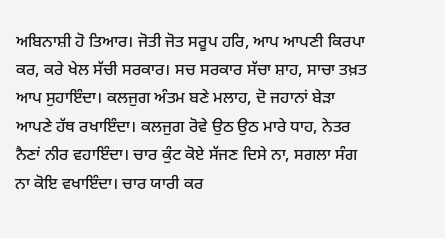ਅਬਿਨਾਸ਼ੀ ਹੋ ਤਿਆਰ। ਜੋਤੀ ਜੋਤ ਸਰੂਪ ਹਰਿ, ਆਪ ਆਪਣੀ ਕਿਰਪਾ ਕਰ, ਕਰੇ ਖੇਲ ਸੱਚੀ ਸਰਕਾਰ। ਸਚ ਸਰਕਾਰ ਸੱਚਾ ਸ਼ਾਹ, ਸਾਚਾ ਤਖ਼ਤ ਆਪ ਸੁਹਾਇੰਦਾ। ਕਲਜੁਗ ਅੰਤਮ ਬਣੇ ਮਲਾਹ, ਦੋ ਜਹਾਨਾਂ ਬੇੜਾ ਆਪਣੇ ਹੱਥ ਰਖਾਇੰਦਾ। ਕਲਜੁਗ ਰੋਵੇ ਉਠ ਉਠ ਮਾਰੇ ਧਾਹ, ਨੇਤਰ ਨੈਣਾਂ ਨੀਰ ਵਹਾਇੰਦਾ। ਚਾਰ ਕੁੰਟ ਕੋਏ ਸੱਜਣ ਦਿਸੇ ਨਾ, ਸਗਲਾ ਸੰਗ ਨਾ ਕੋਇ ਵਖਾਇੰਦਾ। ਚਾਰ ਯਾਰੀ ਕਰ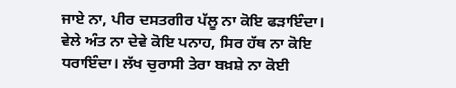ਜਾਏ ਨਾ, ਪੀਰ ਦਸਤਗੀਰ ਪੱਲੂ ਨਾ ਕੋਇ ਫੜਾਇੰਦਾ। ਵੇਲੇ ਅੰਤ ਨਾ ਦੇਵੇ ਕੋਇ ਪਨਾਹ, ਸਿਰ ਹੱਥ ਨਾ ਕੋਇ ਧਰਾਇੰਦਾ। ਲੱਖ ਚੁਰਾਸੀ ਤੇਰਾ ਬਖ਼ਸ਼ੇ ਨਾ ਕੋਈ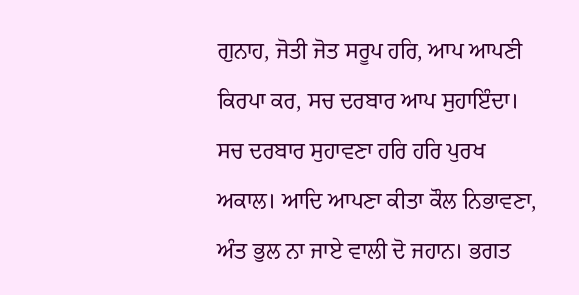ਗੁਨਾਹ, ਜੋਤੀ ਜੋਤ ਸਰੂਪ ਹਰਿ, ਆਪ ਆਪਣੀ ਕਿਰਪਾ ਕਰ, ਸਚ ਦਰਬਾਰ ਆਪ ਸੁਹਾਇੰਦਾ। ਸਚ ਦਰਬਾਰ ਸੁਹਾਵਣਾ ਹਰਿ ਹਰਿ ਪੁਰਖ ਅਕਾਲ। ਆਦਿ ਆਪਣਾ ਕੀਤਾ ਕੌਲ ਨਿਭਾਵਣਾ, ਅੰਤ ਭੁਲ ਨਾ ਜਾਏ ਵਾਲੀ ਦੋ ਜਹਾਨ। ਭਗਤ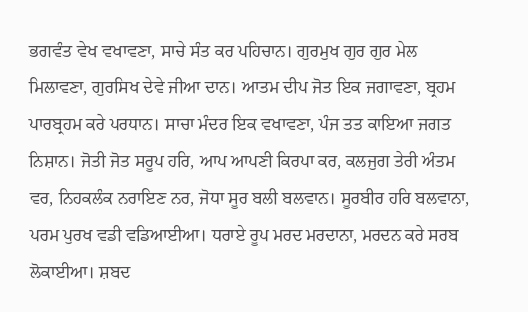ਭਗਵੰਤ ਵੇਖ ਵਖਾਵਣਾ, ਸਾਚੇ ਸੰਤ ਕਰ ਪਹਿਚਾਨ। ਗੁਰਮੁਖ ਗੁਰ ਗੁਰ ਮੇਲ ਮਿਲਾਵਣਾ, ਗੁਰਸਿਖ ਦੇਵੇ ਜੀਆ ਦਾਨ। ਆਤਮ ਦੀਪ ਜੋਤ ਇਕ ਜਗਾਵਣਾ, ਬ੍ਰਹਮ ਪਾਰਬ੍ਰਹਮ ਕਰੇ ਪਰਧਾਨ। ਸਾਚਾ ਮੰਦਰ ਇਕ ਵਖਾਵਣਾ, ਪੰਜ ਤਤ ਕਾਇਆ ਜਗਤ ਨਿਸ਼ਾਨ। ਜੋਤੀ ਜੋਤ ਸਰੂਪ ਹਰਿ, ਆਪ ਆਪਣੀ ਕਿਰਪਾ ਕਰ, ਕਲਜੁਗ ਤੇਰੀ ਅੰਤਮ ਵਰ, ਨਿਹਕਲੰਕ ਨਰਾਇਣ ਨਰ, ਜੋਧਾ ਸੂਰ ਬਲੀ ਬਲਵਾਨ। ਸੂਰਬੀਰ ਹਰਿ ਬਲਵਾਨਾ, ਪਰਮ ਪੁਰਖ ਵਡੀ ਵਡਿਆਈਆ। ਧਰਾਏ ਰੂਪ ਮਰਦ ਮਰਦਾਨਾ, ਮਰਦਨ ਕਰੇ ਸਰਬ ਲੋਕਾਈਆ। ਸ਼ਬਦ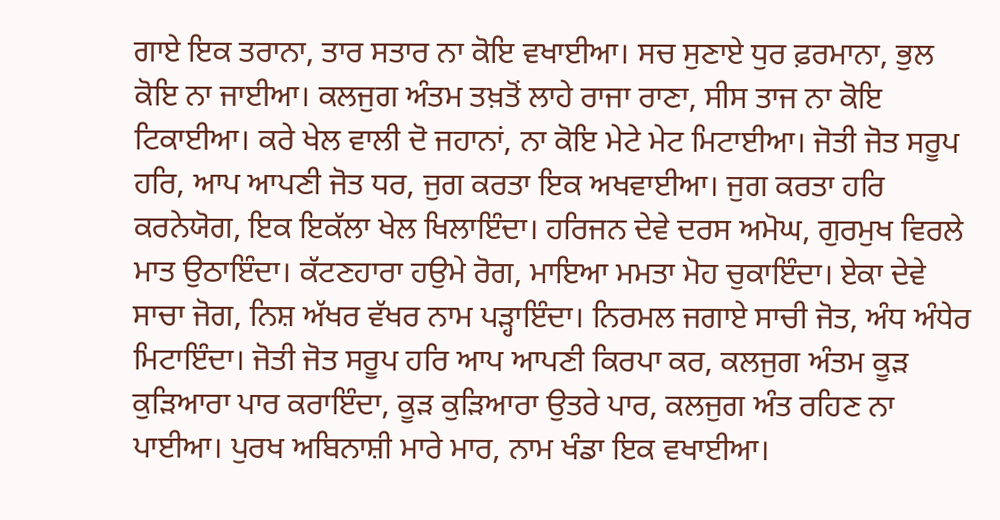ਗਾਏ ਇਕ ਤਰਾਨਾ, ਤਾਰ ਸਤਾਰ ਨਾ ਕੋਇ ਵਖਾਈਆ। ਸਚ ਸੁਣਾਏ ਧੁਰ ਫ਼ਰਮਾਨਾ, ਭੁਲ ਕੋਇ ਨਾ ਜਾਈਆ। ਕਲਜੁਗ ਅੰਤਮ ਤਖ਼ਤੋਂ ਲਾਹੇ ਰਾਜਾ ਰਾਣਾ, ਸੀਸ ਤਾਜ ਨਾ ਕੋਇ ਟਿਕਾਈਆ। ਕਰੇ ਖੇਲ ਵਾਲੀ ਦੋ ਜਹਾਨਾਂ, ਨਾ ਕੋਇ ਮੇਟੇ ਮੇਟ ਮਿਟਾਈਆ। ਜੋਤੀ ਜੋਤ ਸਰੂਪ ਹਰਿ, ਆਪ ਆਪਣੀ ਜੋਤ ਧਰ, ਜੁਗ ਕਰਤਾ ਇਕ ਅਖਵਾਈਆ। ਜੁਗ ਕਰਤਾ ਹਰਿ ਕਰਨੇਯੋਗ, ਇਕ ਇਕੱਲਾ ਖੇਲ ਖਿਲਾਇੰਦਾ। ਹਰਿਜਨ ਦੇਵੇ ਦਰਸ ਅਮੋਘ, ਗੁਰਮੁਖ ਵਿਰਲੇ ਮਾਤ ਉਠਾਇੰਦਾ। ਕੱਟਣਹਾਰਾ ਹਉਮੇ ਰੋਗ, ਮਾਇਆ ਮਮਤਾ ਮੋਹ ਚੁਕਾਇੰਦਾ। ਏਕਾ ਦੇਵੇ ਸਾਚਾ ਜੋਗ, ਨਿਸ਼ ਅੱਖਰ ਵੱਖਰ ਨਾਮ ਪੜ੍ਹਾਇੰਦਾ। ਨਿਰਮਲ ਜਗਾਏ ਸਾਚੀ ਜੋਤ, ਅੰਧ ਅੰਧੇਰ ਮਿਟਾਇੰਦਾ। ਜੋਤੀ ਜੋਤ ਸਰੂਪ ਹਰਿ ਆਪ ਆਪਣੀ ਕਿਰਪਾ ਕਰ, ਕਲਜੁਗ ਅੰਤਮ ਕੂੜ ਕੁੜਿਆਰਾ ਪਾਰ ਕਰਾਇੰਦਾ, ਕੂੜ ਕੁੜਿਆਰਾ ਉਤਰੇ ਪਾਰ, ਕਲਜੁਗ ਅੰਤ ਰਹਿਣ ਨਾ ਪਾਈਆ। ਪੁਰਖ ਅਬਿਨਾਸ਼ੀ ਮਾਰੇ ਮਾਰ, ਨਾਮ ਖੰਡਾ ਇਕ ਵਖਾਈਆ।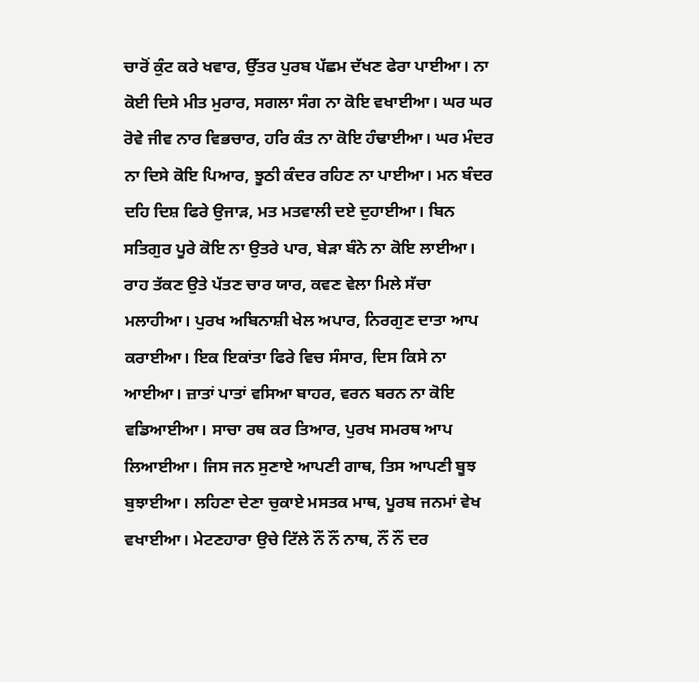ਚਾਰੋਂ ਕੁੰਟ ਕਰੇ ਖਵਾਰ, ਉੱਤਰ ਪੁਰਬ ਪੱਛਮ ਦੱਖਣ ਫੇਰਾ ਪਾਈਆ। ਨਾ ਕੋਈ ਦਿਸੇ ਮੀਤ ਮੁਰਾਰ, ਸਗਲਾ ਸੰਗ ਨਾ ਕੋਇ ਵਖਾਈਆ। ਘਰ ਘਰ ਰੋਵੇ ਜੀਵ ਨਾਰ ਵਿਭਚਾਰ, ਹਰਿ ਕੰਤ ਨਾ ਕੋਇ ਹੰਢਾਈਆ। ਘਰ ਮੰਦਰ ਨਾ ਦਿਸੇ ਕੋਇ ਪਿਆਰ, ਝੂਠੀ ਕੰਦਰ ਰਹਿਣ ਨਾ ਪਾਈਆ। ਮਨ ਬੰਦਰ ਦਹਿ ਦਿਸ਼ ਫਿਰੇ ਉਜਾੜ, ਮਤ ਮਤਵਾਲੀ ਦਏ ਦੁਹਾਈਆ। ਬਿਨ ਸਤਿਗੁਰ ਪੂਰੇ ਕੋਇ ਨਾ ਉਤਰੇ ਪਾਰ, ਬੇੜਾ ਬੰਨੇ ਨਾ ਕੋਇ ਲਾਈਆ। ਰਾਹ ਤੱਕਣ ਉਤੇ ਪੱਤਣ ਚਾਰ ਯਾਰ, ਕਵਣ ਵੇਲਾ ਮਿਲੇ ਸੱਚਾ ਮਲਾਹੀਆ। ਪੁਰਖ ਅਬਿਨਾਸ਼ੀ ਖੇਲ ਅਪਾਰ, ਨਿਰਗੁਣ ਦਾਤਾ ਆਪ ਕਰਾਈਆ। ਇਕ ਇਕਾਂਤਾ ਫਿਰੇ ਵਿਚ ਸੰਸਾਰ, ਦਿਸ ਕਿਸੇ ਨਾ ਆਈਆ। ਜ਼ਾਤਾਂ ਪਾਤਾਂ ਵਸਿਆ ਬਾਹਰ, ਵਰਨ ਬਰਨ ਨਾ ਕੋਇ ਵਡਿਆਈਆ। ਸਾਚਾ ਰਥ ਕਰ ਤਿਆਰ, ਪੁਰਖ ਸਮਰਥ ਆਪ ਲਿਆਈਆ। ਜਿਸ ਜਨ ਸੁਣਾਏ ਆਪਣੀ ਗਾਥ, ਤਿਸ ਆਪਣੀ ਬੂਝ ਬੁਝਾਈਆ। ਲਹਿਣਾ ਦੇਣਾ ਚੁਕਾਏ ਮਸਤਕ ਮਾਥ, ਪੂਰਬ ਜਨਮਾਂ ਵੇਖ ਵਖਾਈਆ। ਮੇਟਣਹਾਰਾ ਉਚੇ ਟਿੱਲੇ ਨੌਂ ਨੌਂ ਨਾਥ, ਨੌਂ ਨੌਂ ਦਰ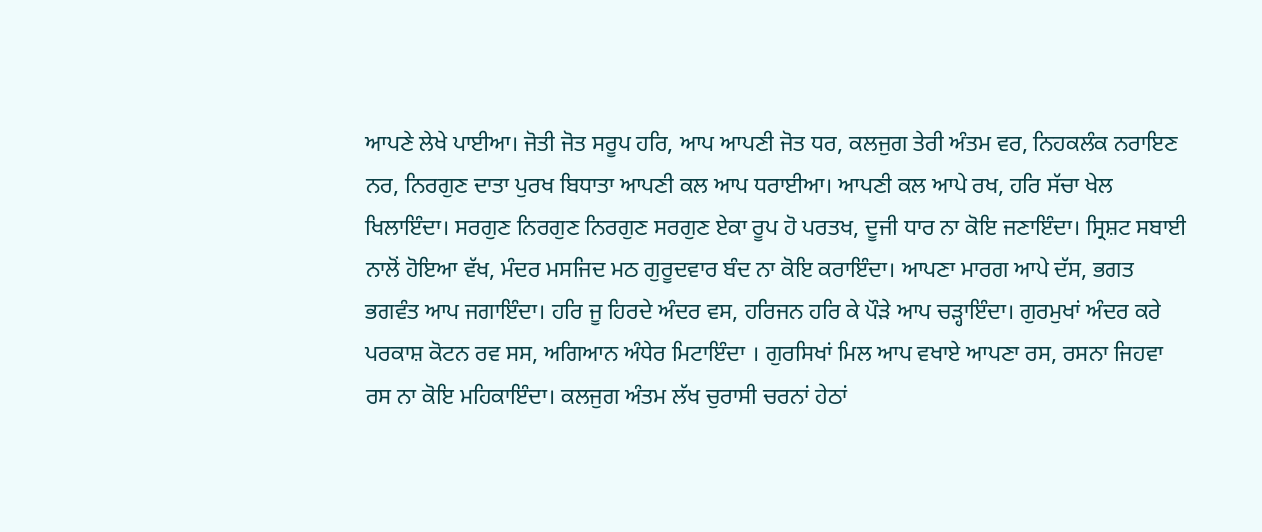ਆਪਣੇ ਲੇਖੇ ਪਾਈਆ। ਜੋਤੀ ਜੋਤ ਸਰੂਪ ਹਰਿ, ਆਪ ਆਪਣੀ ਜੋਤ ਧਰ, ਕਲਜੁਗ ਤੇਰੀ ਅੰਤਮ ਵਰ, ਨਿਹਕਲੰਕ ਨਰਾਇਣ ਨਰ, ਨਿਰਗੁਣ ਦਾਤਾ ਪੁਰਖ ਬਿਧਾਤਾ ਆਪਣੀ ਕਲ ਆਪ ਧਰਾਈਆ। ਆਪਣੀ ਕਲ ਆਪੇ ਰਖ, ਹਰਿ ਸੱਚਾ ਖੇਲ ਖਿਲਾਇੰਦਾ। ਸਰਗੁਣ ਨਿਰਗੁਣ ਨਿਰਗੁਣ ਸਰਗੁਣ ਏਕਾ ਰੂਪ ਹੋ ਪਰਤਖ, ਦੂਜੀ ਧਾਰ ਨਾ ਕੋਇ ਜਣਾਇੰਦਾ। ਸ੍ਰਿਸ਼ਟ ਸਬਾਈ ਨਾਲੋਂ ਹੋਇਆ ਵੱਖ, ਮੰਦਰ ਮਸਜਿਦ ਮਠ ਗੁਰੂਦਵਾਰ ਬੰਦ ਨਾ ਕੋਇ ਕਰਾਇੰਦਾ। ਆਪਣਾ ਮਾਰਗ ਆਪੇ ਦੱਸ, ਭਗਤ ਭਗਵੰਤ ਆਪ ਜਗਾਇੰਦਾ। ਹਰਿ ਜੂ ਹਿਰਦੇ ਅੰਦਰ ਵਸ, ਹਰਿਜਨ ਹਰਿ ਕੇ ਪੌੜੇ ਆਪ ਚੜ੍ਹਾਇੰਦਾ। ਗੁਰਮੁਖਾਂ ਅੰਦਰ ਕਰੇ ਪਰਕਾਸ਼ ਕੋਟਨ ਰਵ ਸਸ, ਅਗਿਆਨ ਅੰਧੇਰ ਮਿਟਾਇੰਦਾ । ਗੁਰਸਿਖਾਂ ਮਿਲ ਆਪ ਵਖਾਏ ਆਪਣਾ ਰਸ, ਰਸਨਾ ਜਿਹਵਾ ਰਸ ਨਾ ਕੋਇ ਮਹਿਕਾਇੰਦਾ। ਕਲਜੁਗ ਅੰਤਮ ਲੱਖ ਚੁਰਾਸੀ ਚਰਨਾਂ ਹੇਠਾਂ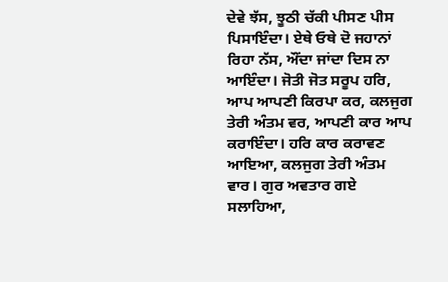ਦੇਵੇ ਝੱਸ, ਝੂਠੀ ਚੱਕੀ ਪੀਸਣ ਪੀਸ ਪਿਸਾਇੰਦਾ। ਏਥੇ ਓਥੇ ਦੋ ਜਹਾਨਾਂ ਰਿਹਾ ਨੱਸ, ਔਂਦਾ ਜਾਂਦਾ ਦਿਸ ਨਾ ਆਇੰਦਾ। ਜੋਤੀ ਜੋਤ ਸਰੂਪ ਹਰਿ, ਆਪ ਆਪਣੀ ਕਿਰਪਾ ਕਰ, ਕਲਜੁਗ ਤੇਰੀ ਅੰਤਮ ਵਰ, ਆਪਣੀ ਕਾਰ ਆਪ ਕਰਾਇੰਦਾ। ਹਰਿ ਕਾਰ ਕਰਾਵਣ ਆਇਆ, ਕਲਜੁਗ ਤੇਰੀ ਅੰਤਮ ਵਾਰ। ਗੁਰ ਅਵਤਾਰ ਗਏ ਸਲਾਹਿਆ,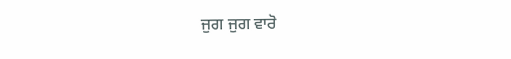ਜੁਗ ਜੁਗ ਵਾਰੋ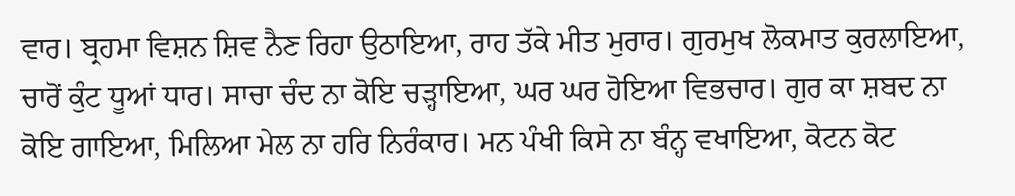ਵਾਰ। ਬ੍ਰਹਮਾ ਵਿਸ਼ਨ ਸ਼ਿਵ ਨੈਣ ਰਿਹਾ ਉਠਾਇਆ, ਰਾਹ ਤੱਕੇ ਮੀਤ ਮੁਰਾਰ। ਗੁਰਮੁਖ ਲੋਕਮਾਤ ਕੁਰਲਾਇਆ, ਚਾਰੋਂ ਕੁੰਟ ਧੂਆਂ ਧਾਰ। ਸਾਚਾ ਚੰਦ ਨਾ ਕੋਇ ਚੜ੍ਹਾਇਆ, ਘਰ ਘਰ ਹੋਇਆ ਵਿਭਚਾਰ। ਗੁਰ ਕਾ ਸ਼ਬਦ ਨਾ ਕੋਇ ਗਾਇਆ, ਮਿਲਿਆ ਮੇਲ ਨਾ ਹਰਿ ਨਿਰੰਕਾਰ। ਮਨ ਪੰਖੀ ਕਿਸੇ ਨਾ ਬੰਨ੍ਹ ਵਖਾਇਆ, ਕੋਟਨ ਕੋਟ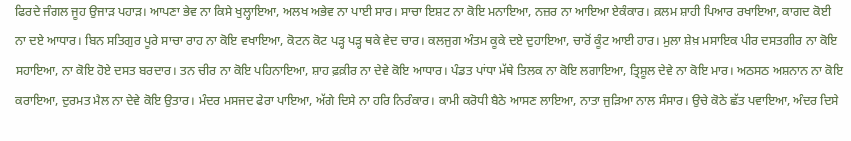ਫਿਰਦੇ ਜੰਗਲ ਜੂਹ ਉਜਾੜ ਪਹਾੜ। ਆਪਣਾ ਭੇਵ ਨਾ ਕਿਸੇ ਖੁਲ੍ਹਾਇਆ, ਅਲਖ ਅਭੇਵ ਨਾ ਪਾਈ ਸਾਰ। ਸਾਚਾ ਇਸ਼ਟ ਨਾ ਕੋਇ ਮਨਾਇਆ, ਨਜ਼ਰ ਨਾ ਆਇਆ ਏਕੰਕਾਰ। ਕ਼ਲਮ ਸ਼ਾਹੀ ਪਿਆਰ ਰਖਾਇਆ, ਕਾਗਦ ਕੋਈ ਨਾ ਦਏ ਆਧਾਰ। ਬਿਨ ਸਤਿਗੁਰ ਪੂਰੇ ਸਾਚਾ ਰਾਹ ਨਾ ਕੋਇ ਵਖਾਇਆ, ਕੋਟਨ ਕੋਟ ਪੜ੍ਹ ਪੜ੍ਹ ਥਕੇ ਵੇਦ ਚਾਰ। ਕਲਜੁਗ ਅੰਤਮ ਕੂਕੇ ਦਏ ਦੁਹਾਇਆ, ਚਾਰੋਂ ਕੂੰਟ ਆਈ ਹਾਰ। ਮੁਲਾ ਸ਼ੇਖ਼ ਮਸਾਇਕ ਪੀਰ ਦਸਤਗੀਰ ਨਾ ਕੋਇ ਸਹਾਇਆ, ਨਾ ਕੋਇ ਹੋਏ ਦਸਤ ਬਰਦਾਰ। ਤਨ ਚੀਰ ਨਾ ਕੋਇ ਪਹਿਨਾਇਆ, ਸ਼ਾਹ ਫ਼ਕ਼ੀਰ ਨਾ ਦੇਵੇ ਕੋਇ ਆਧਾਰ। ਪੰਡਤ ਪਾਂਧਾ ਮੱਥੇ ਤਿਲਕ ਨਾ ਕੋਇ ਲਗਾਇਆ, ਤ੍ਰਿਸ਼ੂਲ ਦੇਵੇ ਨਾ ਕੋਇ ਮਾਰ। ਅਠਸਠ ਅਸ਼ਨਾਨ ਨਾ ਕੋਇ ਕਰਾਇਆ, ਦੁਰਮਤ ਮੈਲ ਨਾ ਦੇਵੇ ਕੋਇ ਉਤਾਰ। ਮੰਦਰ ਮਸਜਦ ਫੇਰਾ ਪਾਇਆ, ਅੱਗੇ ਦਿਸੇ ਨਾ ਹਰਿ ਨਿਰੰਕਾਰ। ਕਾਮੀ ਕਰੋਧੀ ਬੈਠੇ ਆਸਣ ਲਾਇਆ, ਨਾਤਾ ਜੁੜਿਆ ਨਾਲ ਸੰਸਾਰ। ਉਚੇ ਕੋਠੇ ਛੱਤ ਪਵਾਇਆ, ਅੰਦਰ ਦਿਸੇ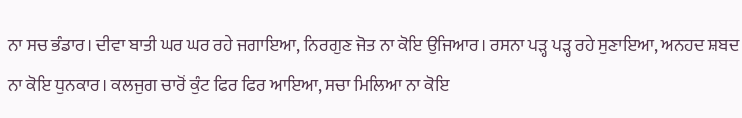ਨਾ ਸਚ ਭੰਡਾਰ। ਦੀਵਾ ਬਾਤੀ ਘਰ ਘਰ ਰਹੇ ਜਗਾਇਆ, ਨਿਰਗੁਣ ਜੋਤ ਨਾ ਕੋਇ ਉਜਿਆਰ। ਰਸਨਾ ਪੜ੍ਹ ਪੜ੍ਹ ਰਹੇ ਸੁਣਾਇਆ, ਅਨਹਦ ਸ਼ਬਦ ਨਾ ਕੋਇ ਧੁਨਕਾਰ। ਕਲਜੁਗ ਚਾਰੋਂ ਕੁੰਟ ਫਿਰ ਫਿਰ ਆਇਆ, ਸਚਾ ਮਿਲਿਆ ਨਾ ਕੋਇ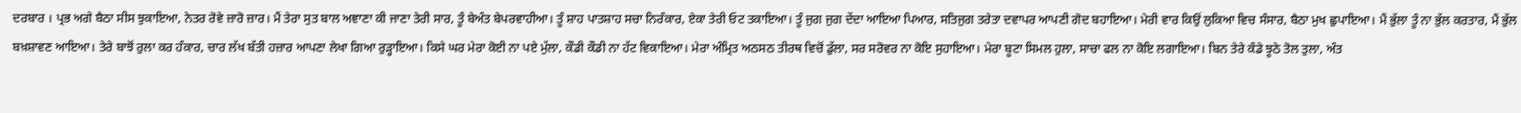ਦਰਬਾਰ । ਪ੍ਰਭ ਅਗੇ ਬੈਠਾ ਸੀਸ ਝੁਕਾਇਆ, ਨੇਤਰ ਰੋਵੇ ਜ਼ਾਰੋ ਜ਼ਾਰ। ਮੈਂ ਤੇਰਾ ਸੁਤ ਬਾਲ ਅਞਾਣਾ ਕੀ ਜਾਣਾ ਤੇਰੀ ਸਾਰ, ਤੂੰ ਬੇਅੰਤ ਬੇਪਰਵਾਹੀਆ। ਤੂੰ ਸ਼ਾਹ ਪਾਤਸ਼ਾਹ ਸਚਾ ਨਿਰੰਕਾਰ, ਏਕਾ ਤੇਰੀ ਓਟ ਤਕਾਇਆ। ਤੂੰ ਜੁਗ ਜੁਗ ਦੇਂਦਾ ਆਇਆ ਪਿਆਰ, ਸਤਿਜੁਗ ਤਰੇਤਾ ਦਵਾਪਰ ਆਪਣੀ ਗੋਦ ਬਹਾਇਆ। ਮੇਰੀ ਵਾਰ ਕਿਉਂ ਲੁਕਿਆ ਵਿਚ ਸੰਸਾਰ, ਬੈਠਾ ਮੁਖ ਛੁਪਾਇਆ। ਮੈਂ ਭੁੱਲਾ ਤੂੰ ਨਾ ਭੁੱਲ ਕਰਤਾਰ, ਮੈਂ ਭੁੱਲ ਬਖ਼ਸ਼ਾਵਣ ਆਇਆ। ਤੇਰੇ ਬਾਝੋਂ ਰੁਲਾ ਕਰ ਹੰਕਾਰ, ਚਾਰ ਲੱਖ ਬੱਤੀ ਹਜ਼ਾਰ ਆਪਣਾ ਲੇਖਾ ਗਿਆ ਰੁੜ੍ਹਾਇਆ। ਕਿਸੇ ਘਰ ਮੇਰਾ ਕੋਈ ਨਾ ਪਏ ਮੁੱਲਾ, ਕੌਡੀ ਕੌਡੀ ਨਾ ਹੱਟ ਵਿਕਾਇਆ। ਮੇਰਾ ਅੰਮ੍ਰਿਤ ਅਠਸਠ ਤੀਰਥ ਵਿਚੋਂ ਡੁੱਲਾ, ਸਰ ਸਰੋਵਰ ਨਾ ਕੋਇ ਸੁਹਾਇਆ। ਮੇਰਾ ਬੂਟਾ ਸਿਮਲ ਹੁਲਾ, ਸਾਚਾ ਫਲ ਨਾ ਕੋਇ ਲਗਾਇਆ। ਬਿਨ ਤੇਰੇ ਕੰਡੇ ਝੂਠੇ ਤੋਲ ਤੁਲਾ, ਅੰਤ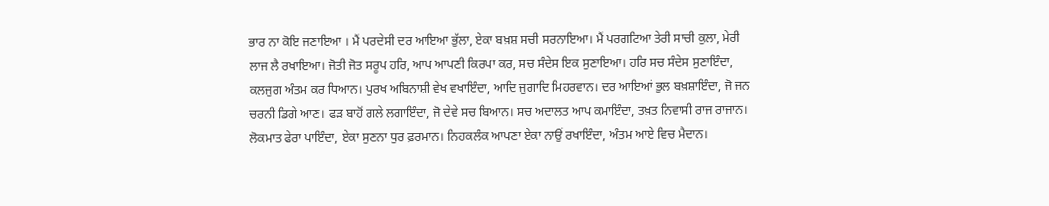ਭਾਰ ਨਾ ਕੋਇ ਜਣਾਇਆ । ਮੈਂ ਪਰਦੇਸੀ ਦਰ ਆਇਆ ਭੁੱਲਾ, ਏਕਾ ਬਖ਼ਸ਼ ਸਚੀ ਸਰਨਾਇਆ। ਮੈਂ ਪਰਗਟਿਆ ਤੇਰੀ ਸਾਚੀ ਕੁਲਾ, ਮੇਰੀ ਲਾਜ ਲੈ ਰਖਾਇਆ। ਜੋਤੀ ਜੋਤ ਸਰੂਪ ਹਰਿ, ਆਪ ਆਪਣੀ ਕਿਰਪਾ ਕਰ, ਸਚ ਸੰਦੇਸ ਇਕ ਸੁਣਾਇਆ। ਹਰਿ ਸਚ ਸੰਦੇਸ ਸੁਣਾਇੰਦਾ, ਕਲਜੁਗ ਅੰਤਮ ਕਰ ਧਿਆਨ। ਪੁਰਖ ਅਬਿਨਾਸ਼ੀ ਵੇਖ ਵਖਾਇੰਦਾ, ਆਦਿ ਜੁਗਾਦਿ ਮਿਹਰਵਾਨ। ਦਰ ਆਇਆਂ ਭੁਲ ਬਖ਼ਸ਼ਾਇੰਦਾ, ਜੋ ਜਨ ਚਰਨੀ ਡਿਗੇ ਆਣ। ਫੜ ਬਾਹੋਂ ਗਲੇ ਲਗਾਇੰਦਾ, ਜੋ ਦੇਵੇ ਸਚ ਬਿਆਨ। ਸਚ ਅਦਾਲਤ ਆਪ ਕਮਾਇੰਦਾ, ਤਖ਼ਤ ਨਿਵਾਸੀ ਰਾਜ ਰਾਜਾਨ। ਲੋਕਮਾਤ ਫੇਰਾ ਪਾਇੰਦਾ, ਏਕਾ ਸੁਣਨਾ ਧੁਰ ਫ਼ਰਮਾਨ। ਨਿਹਕਲੰਕ ਆਪਣਾ ਏਕਾ ਨਾਉਂ ਰਖਾਇੰਦਾ, ਅੰਤਮ ਆਏ ਵਿਚ ਮੈਦਾਨ।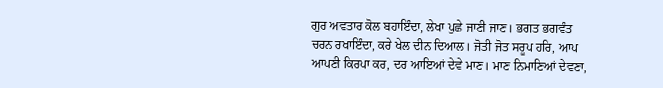ਗੁਰ ਅਵਤਾਰ ਕੋਲ ਬਹਾਇੰਦਾ, ਲੇਖਾ ਪੁਛੇ ਜਾਣੀ ਜਾਣ। ਭਗਤ ਭਗਵੰਤ ਚਰਨ ਰਖਾਇੰਦਾ, ਕਰੇ ਖੇਲ ਦੀਨ ਦਿਆਲ। ਜੋਤੀ ਜੋਤ ਸਰੂਪ ਹਰਿ, ਆਪ ਆਪਣੀ ਕਿਰਪਾ ਕਰ, ਦਰ ਆਇਆਂ ਦੇਵੇ ਮਾਣ। ਮਾਣ ਨਿਮਾਣਿਆਂ ਦੇਵਣਾ,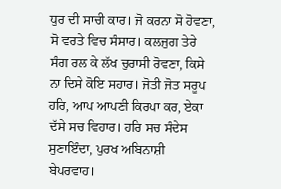ਧੁਰ ਦੀ ਸਾਚੀ ਕਾਰ। ਜੋ ਕਰਨਾ ਸੋ ਹੋਵਣਾ, ਸੋ ਵਰਤੇ ਵਿਚ ਸੰਸਾਰ। ਕਲਜੁਗ ਤੇਰੇ ਸੰਗ ਰਲ ਕੇ ਲੱਖ ਚੁਰਾਸੀ ਰੋਵਣਾ, ਕਿਸੇ ਨਾ ਦਿਸੇ ਕੋਇ ਸਹਾਰ। ਜੋਤੀ ਜੋਤ ਸਰੂਪ ਹਰਿ, ਆਪ ਆਪਣੀ ਕਿਰਪਾ ਕਰ, ਏਕਾ ਦੱਸੇ ਸਚ ਵਿਹਾਰ। ਹਰਿ ਸਚ ਸੰਦੇਸ ਸੁਣਾਇੰਦਾ, ਪੁਰਖ ਅਬਿਨਾਸ਼ੀ ਬੇਪਰਵਾਹ।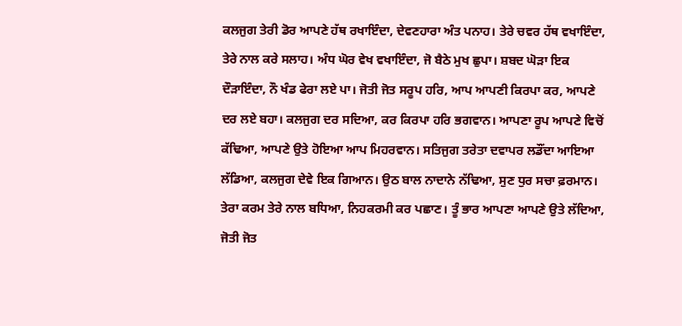ਕਲਜੁਗ ਤੇਰੀ ਡੋਰ ਆਪਣੇ ਹੱਥ ਰਖਾਇੰਦਾ, ਦੇਵਣਹਾਰਾ ਅੰਤ ਪਨਾਹ। ਤੇਰੇ ਚਵਰ ਹੱਥ ਵਖਾਇੰਦਾ, ਤੇਰੇ ਨਾਲ ਕਰੇ ਸਲਾਹ। ਅੰਧ ਘੋਰ ਵੇਖ ਵਖਾਇੰਦਾ, ਜੋ ਬੈਠੇ ਮੁਖ ਛੁਪਾ। ਸ਼ਬਦ ਘੋੜਾ ਇਕ ਦੌੜਾਇੰਦਾ, ਨੌ ਖੰਡ ਫੇਰਾ ਲਏ ਪਾ। ਜੋਤੀ ਜੋਤ ਸਰੂਪ ਹਰਿ, ਆਪ ਆਪਣੀ ਕਿਰਪਾ ਕਰ, ਆਪਣੇ ਦਰ ਲਏ ਬਹਾ। ਕਲਜੁਗ ਦਰ ਸਦਿਆ, ਕਰ ਕਿਰਪਾ ਹਰਿ ਭਗਵਾਨ। ਆਪਣਾ ਰੂਪ ਆਪਣੇ ਵਿਚੋਂ ਕੱਢਿਆ, ਆਪਣੇ ਉਤੇ ਹੋਇਆ ਆਪ ਮਿਹਰਵਾਨ। ਸਤਿਜੁਗ ਤਰੇਤਾ ਦਵਾਪਰ ਲਡੌਂਦਾ ਆਇਆ ਲੱਡਿਆ, ਕਲਜੁਗ ਦੇਵੇ ਇਕ ਗਿਆਨ। ਉਠ ਬਾਲ ਨਾਦਾਨੇ ਨੱਢਿਆ, ਸੁਣ ਧੁਰ ਸਚਾ ਫ਼ਰਮਾਨ। ਤੇਰਾ ਕਰਮ ਤੇਰੇ ਨਾਲ ਬਧਿਆ, ਨਿਹਕਰਮੀ ਕਰ ਪਛਾਣ। ਤੂੰ ਭਾਰ ਆਪਣਾ ਆਪਣੇ ਉਤੇ ਲੱਦਿਆ, ਜੋਤੀ ਜੋਤ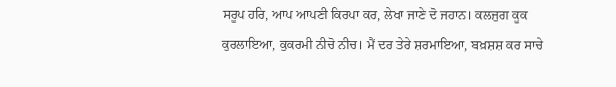ਸਰੂਪ ਹਰਿ, ਆਪ ਆਪਣੀ ਕਿਰਪਾ ਕਰ, ਲੇਖਾ ਜਾਣੇ ਦੋ ਜਹਾਨ। ਕਲਜੁਗ ਕੂਕ ਕੁਰਲਾਇਆ, ਕੁਕਰਮੀ ਨੀਚੋ ਨੀਚ। ਮੈਂ ਦਰ ਤੇਰੇ ਸ਼ਰਮਾਇਆ, ਬਖ਼ਸ਼ਸ਼ ਕਰ ਸਾਚੇ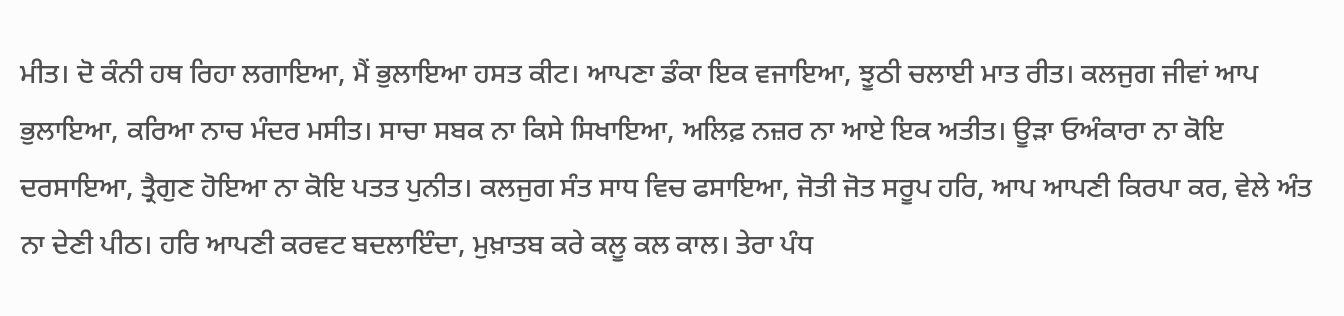ਮੀਤ। ਦੋ ਕੰਨੀ ਹਥ ਰਿਹਾ ਲਗਾਇਆ, ਮੈਂ ਭੁਲਾਇਆ ਹਸਤ ਕੀਟ। ਆਪਣਾ ਡੰਕਾ ਇਕ ਵਜਾਇਆ, ਝੂਠੀ ਚਲਾਈ ਮਾਤ ਰੀਤ। ਕਲਜੁਗ ਜੀਵਾਂ ਆਪ ਭੁਲਾਇਆ, ਕਰਿਆ ਨਾਚ ਮੰਦਰ ਮਸੀਤ। ਸਾਚਾ ਸਬਕ ਨਾ ਕਿਸੇ ਸਿਖਾਇਆ, ਅਲਿਫ਼ ਨਜ਼ਰ ਨਾ ਆਏ ਇਕ ਅਤੀਤ। ਊੜਾ ਓਅੰਕਾਰਾ ਨਾ ਕੋਇ ਦਰਸਾਇਆ, ਤ੍ਰੈਗੁਣ ਹੋਇਆ ਨਾ ਕੋਇ ਪਤਤ ਪੁਨੀਤ। ਕਲਜੁਗ ਸੰਤ ਸਾਧ ਵਿਚ ਫਸਾਇਆ, ਜੋਤੀ ਜੋਤ ਸਰੂਪ ਹਰਿ, ਆਪ ਆਪਣੀ ਕਿਰਪਾ ਕਰ, ਵੇਲੇ ਅੰਤ ਨਾ ਦੇਣੀ ਪੀਠ। ਹਰਿ ਆਪਣੀ ਕਰਵਟ ਬਦਲਾਇੰਦਾ, ਮੁਖ਼ਾਤਬ ਕਰੇ ਕਲੂ ਕਲ ਕਾਲ। ਤੇਰਾ ਪੰਧ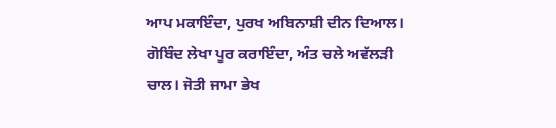ਆਪ ਮਕਾਇੰਦਾ, ਪੁਰਖ ਅਬਿਨਾਸ਼ੀ ਦੀਨ ਦਿਆਲ। ਗੋਬਿੰਦ ਲੇਖਾ ਪੂਰ ਕਰਾਇੰਦਾ, ਅੰਤ ਚਲੇ ਅਵੱਲੜੀ ਚਾਲ। ਜੋਤੀ ਜਾਮਾ ਭੇਖ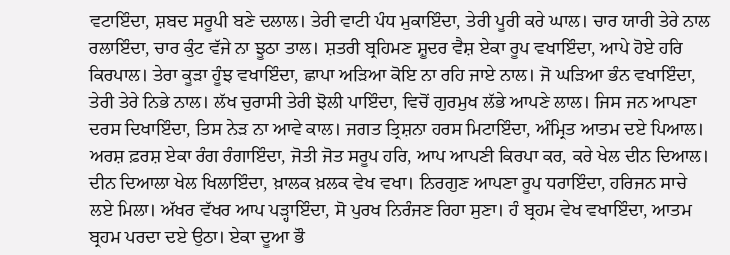ਵਟਾਇੰਦਾ, ਸ਼ਬਦ ਸਰੂਪੀ ਬਣੇ ਦਲਾਲ। ਤੇਰੀ ਵਾਟੀ ਪੰਧ ਮੁਕਾਇੰਦਾ, ਤੇਰੀ ਪੂਰੀ ਕਰੇ ਘਾਲ। ਚਾਰ ਯਾਰੀ ਤੇਰੇ ਨਾਲ ਰਲਾਇੰਦਾ, ਚਾਰ ਕੁੰਟ ਵੱਜੇ ਨਾ ਝੂਠਾ ਤਾਲ। ਸ਼ਤਰੀ ਬ੍ਰਹਿਮਣ ਸ਼ੂਦਰ ਵੈਸ਼ ਏਕਾ ਰੂਪ ਵਖਾਇੰਦਾ, ਆਪੇ ਹੋਏ ਹਰਿ ਕਿਰਪਾਲ। ਤੇਰਾ ਕੂੜਾ ਹੂੰਝ ਵਖਾਇੰਦਾ, ਛਾਪਾ ਅੜਿਆ ਕੋਇ ਨਾ ਰਹਿ ਜਾਏ ਨਾਲ। ਜੋ ਘੜਿਆ ਭੰਨ ਵਖਾਇੰਦਾ, ਤੇਰੀ ਤੇਰੇ ਨਿਭੇ ਨਾਲ। ਲੱਖ ਚੁਰਾਸੀ ਤੇਰੀ ਝੋਲੀ ਪਾਇੰਦਾ, ਵਿਚੋਂ ਗੁਰਮੁਖ ਲੱਭੇ ਆਪਣੇ ਲਾਲ। ਜਿਸ ਜਨ ਆਪਣਾ ਦਰਸ ਦਿਖਾਇੰਦਾ, ਤਿਸ ਨੇੜ ਨਾ ਆਵੇ ਕਾਲ। ਜਗਤ ਤ੍ਰਿਸ਼ਨਾ ਹਰਸ ਮਿਟਾਇੰਦਾ, ਅੰਮ੍ਰਿਤ ਆਤਮ ਦਏ ਪਿਆਲ। ਅਰਸ਼ ਫ਼ਰਸ਼ ਏਕਾ ਰੰਗ ਰੰਗਾਇੰਦਾ, ਜੋਤੀ ਜੋਤ ਸਰੂਪ ਹਰਿ, ਆਪ ਆਪਣੀ ਕਿਰਪਾ ਕਰ, ਕਰੇ ਖੇਲ ਦੀਨ ਦਿਆਲ। ਦੀਨ ਦਿਆਲਾ ਖੇਲ ਖਿਲਾਇੰਦਾ, ਖ਼ਾਲਕ ਖ਼ਲਕ ਵੇਖ ਵਖਾ। ਨਿਰਗੁਣ ਆਪਣਾ ਰੂਪ ਧਰਾਇੰਦਾ, ਹਰਿਜਨ ਸਾਚੇ ਲਏ ਮਿਲਾ। ਅੱਖਰ ਵੱਖਰ ਆਪ ਪੜ੍ਹਾਇੰਦਾ, ਸੋ ਪੁਰਖ ਨਿਰੰਜਣ ਰਿਹਾ ਸੁਣਾ। ਹੰ ਬ੍ਰਹਮ ਵੇਖ ਵਖਾਇੰਦਾ, ਆਤਮ ਬ੍ਰਹਮ ਪਰਦਾ ਦਏ ਉਠਾ। ਏਕਾ ਦੂਆ ਭੌ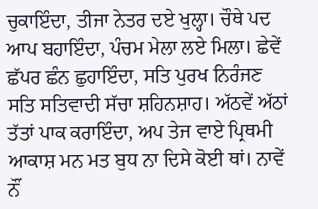ਚੁਕਾਇੰਦਾ, ਤੀਜਾ ਨੇਤਰ ਦਏ ਖੁਲ੍ਹਾ। ਚੌਥੇ ਪਦ ਆਪ ਬਹਾਇੰਦਾ, ਪੰਚਮ ਮੇਲਾ ਲਏ ਮਿਲਾ। ਛੇਵੇਂ ਛੱਪਰ ਛੰਨ ਛੁਹਾਇੰਦਾ, ਸਤਿ ਪੁਰਖ ਨਿਰੰਜਣ ਸਤਿ ਸਤਿਵਾਦੀ ਸੱਚਾ ਸ਼ਹਿਨਸ਼ਾਹ। ਅੱਠਵੇਂ ਅੱਠਾਂ ਤੱਤਾਂ ਪਾਕ ਕਰਾਇੰਦਾ, ਅਪ ਤੇਜ ਵਾਏ ਪ੍ਰਿਥਮੀ ਆਕਾਸ਼ ਮਨ ਮਤ ਬੁਧ ਨਾ ਦਿਸੇ ਕੋਈ ਥਾਂ। ਨਾਵੇਂ ਨੌਂ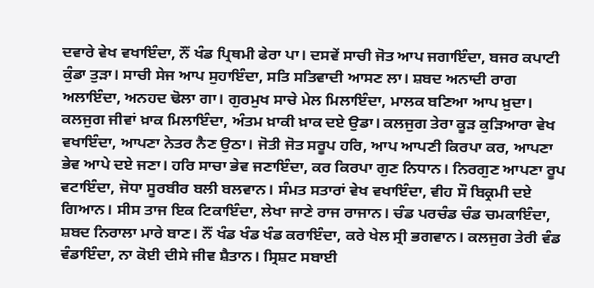ਦਵਾਰੇ ਵੇਖ ਵਖਾਇੰਦਾ, ਨੌਂ ਖੰਡ ਪ੍ਰਿਥਮੀ ਫੇਰਾ ਪਾ। ਦਸਵੇਂ ਸਾਚੀ ਜੋਤ ਆਪ ਜਗਾਇੰਦਾ, ਬਜਰ ਕਪਾਟੀ ਕੁੰਡਾ ਤੁੜਾ। ਸਾਚੀ ਸੇਜ ਆਪ ਸੁਹਾਇੰਦਾ, ਸਤਿ ਸਤਿਵਾਦੀ ਆਸਣ ਲਾ। ਸ਼ਬਦ ਅਨਾਦੀ ਰਾਗ ਅਲਾਇੰਦਾ, ਅਨਹਦ ਢੋਲਾ ਗਾ। ਗੁਰਮੁਖ ਸਾਚੇ ਮੇਲ ਮਿਲਾਇੰਦਾ, ਮਾਲਕ ਬਣਿਆ ਆਪ ਖ਼ੁਦਾ। ਕਲਜੁਗ ਜੀਵਾਂ ਖ਼ਾਕ ਮਿਲਾਇੰਦਾ, ਅੰਤਮ ਖ਼ਾਕੀ ਖ਼ਾਕ ਦਏ ਉਡਾ। ਕਲਜੁਗ ਤੇਰਾ ਕੂੜ ਕੁੜਿਆਰਾ ਵੇਖ ਵਖਾਇੰਦਾ, ਆਪਣਾ ਨੇਤਰ ਨੈਣ ਉਠਾ। ਜੋਤੀ ਜੋਤ ਸਰੂਪ ਹਰਿ, ਆਪ ਆਪਣੀ ਕਿਰਪਾ ਕਰ, ਆਪਣਾ ਭੇਵ ਆਪੇ ਦਏ ਜਣਾ। ਹਰਿ ਸਾਚਾ ਭੇਵ ਜਣਾਇੰਦਾ, ਕਰ ਕਿਰਪਾ ਗੁਣ ਨਿਧਾਨ। ਨਿਰਗੁਣ ਆਪਣਾ ਰੂਪ ਵਟਾਇੰਦਾ, ਜੋਧਾ ਸੂਰਬੀਰ ਬਲੀ ਬਲਵਾਨ। ਸੰਮਤ ਸਤਾਰਾਂ ਵੇਖ ਵਖਾਇੰਦਾ, ਵੀਹ ਸੌ ਬਿਕ੍ਰਮੀ ਦਏ ਗਿਆਨ। ਸੀਸ ਤਾਜ ਇਕ ਟਿਕਾਇੰਦਾ, ਲੇਖਾ ਜਾਣੇ ਰਾਜ ਰਾਜਾਨ। ਚੰਡ ਪਰਚੰਡ ਚੰਡ ਚਮਕਾਇੰਦਾ, ਸ਼ਬਦ ਨਿਰਾਲਾ ਮਾਰੇ ਬਾਣ। ਨੌਂ ਖੰਡ ਖੰਡ ਖੰਡ ਕਰਾਇੰਦਾ, ਕਰੇ ਖੇਲ ਸ੍ਰੀ ਭਗਵਾਨ। ਕਲਜੁਗ ਤੇਰੀ ਵੰਡ ਵੰਡਾਇੰਦਾ, ਨਾ ਕੋਈ ਦੀਸੇ ਜੀਵ ਸ਼ੈਤਾਨ। ਸ੍ਰਿਸ਼ਟ ਸਬਾਈ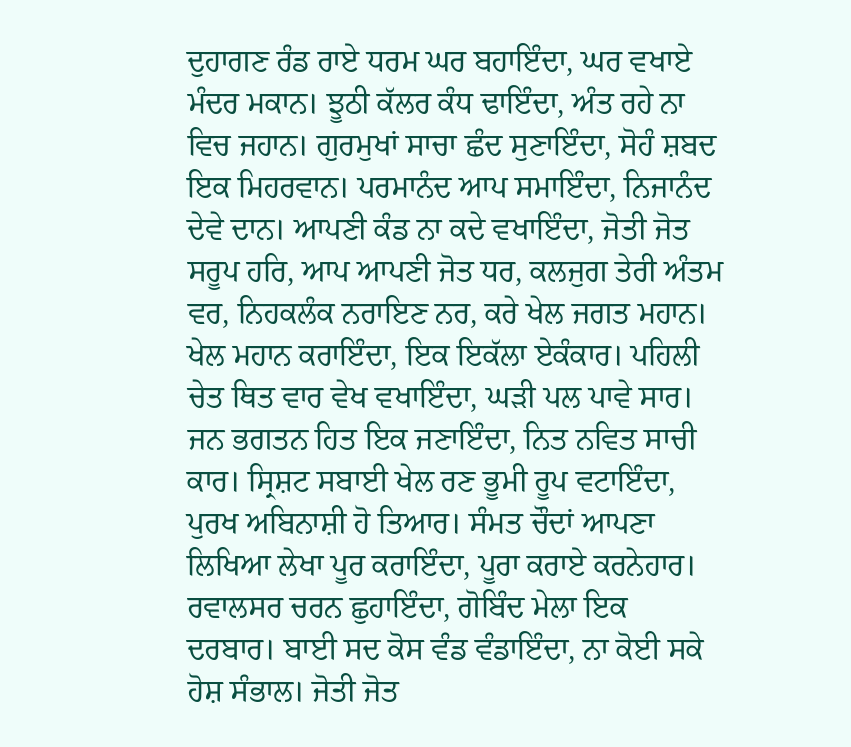ਦੁਹਾਗਣ ਰੰਡ ਰਾਏ ਧਰਮ ਘਰ ਬਹਾਇੰਦਾ, ਘਰ ਵਖਾਏ ਮੰਦਰ ਮਕਾਨ। ਝੂਠੀ ਕੱਲਰ ਕੰਧ ਢਾਇੰਦਾ, ਅੰਤ ਰਹੇ ਨਾ ਵਿਚ ਜਹਾਨ। ਗੁਰਮੁਖਾਂ ਸਾਚਾ ਛੰਦ ਸੁਣਾਇੰਦਾ, ਸੋਹੰ ਸ਼ਬਦ ਇਕ ਮਿਹਰਵਾਨ। ਪਰਮਾਨੰਦ ਆਪ ਸਮਾਇੰਦਾ, ਨਿਜਾਨੰਦ ਦੇਵੇ ਦਾਨ। ਆਪਣੀ ਕੰਡ ਨਾ ਕਦੇ ਵਖਾਇੰਦਾ, ਜੋਤੀ ਜੋਤ ਸਰੂਪ ਹਰਿ, ਆਪ ਆਪਣੀ ਜੋਤ ਧਰ, ਕਲਜੁਗ ਤੇਰੀ ਅੰਤਮ ਵਰ, ਨਿਹਕਲੰਕ ਨਰਾਇਣ ਨਰ, ਕਰੇ ਖੇਲ ਜਗਤ ਮਹਾਨ। ਖੇਲ ਮਹਾਨ ਕਰਾਇੰਦਾ, ਇਕ ਇਕੱਲਾ ਏਕੰਕਾਰ। ਪਹਿਲੀ ਚੇਤ ਥਿਤ ਵਾਰ ਵੇਖ ਵਖਾਇੰਦਾ, ਘੜੀ ਪਲ ਪਾਵੇ ਸਾਰ। ਜਨ ਭਗਤਨ ਹਿਤ ਇਕ ਜਣਾਇੰਦਾ, ਨਿਤ ਨਵਿਤ ਸਾਚੀ ਕਾਰ। ਸ੍ਰਿਸ਼ਟ ਸਬਾਈ ਖੇਲ ਰਣ ਭੂਮੀ ਰੂਪ ਵਟਾਇੰਦਾ, ਪੁਰਖ ਅਬਿਨਾਸ਼ੀ ਹੋ ਤਿਆਰ। ਸੰਮਤ ਚੌਦਾਂ ਆਪਣਾ ਲਿਖਿਆ ਲੇਖਾ ਪੂਰ ਕਰਾਇੰਦਾ, ਪੂਰਾ ਕਰਾਏ ਕਰਨੇਹਾਰ। ਰਵਾਲਸਰ ਚਰਨ ਛੁਹਾਇੰਦਾ, ਗੋਬਿੰਦ ਮੇਲਾ ਇਕ ਦਰਬਾਰ। ਬਾਈ ਸਦ ਕੋਸ ਵੰਡ ਵੰਡਾਇੰਦਾ, ਨਾ ਕੋਈ ਸਕੇ ਹੋਸ਼ ਸੰਭਾਲ। ਜੋਤੀ ਜੋਤ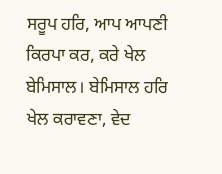ਸਰੂਪ ਹਰਿ, ਆਪ ਆਪਣੀ ਕਿਰਪਾ ਕਰ, ਕਰੇ ਖੇਲ ਬੇਮਿਸਾਲ। ਬੇਮਿਸਾਲ ਹਰਿ ਖੇਲ ਕਰਾਵਣਾ, ਵੇਦ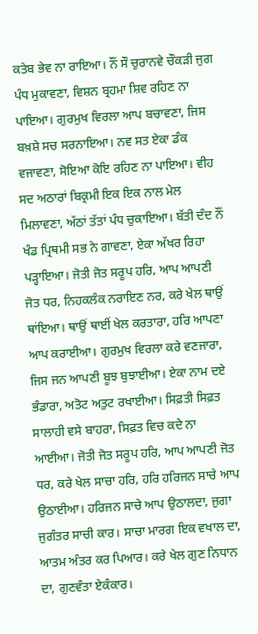ਕਤੇਬ ਭੇਵ ਨਾ ਰਾਇਆ। ਨੌਂ ਸੌ ਚੁਰਾਨਵੇ ਚੌਕੜੀ ਜੁਗ ਪੰਧ ਮੁਕਾਵਣਾ, ਵਿਸ਼ਨ ਬ੍ਰਹਮਾ ਸ਼ਿਵ ਰਹਿਣ ਨਾ ਪਾਇਆ। ਗੁਰਮੁਖ ਵਿਰਲਾ ਆਪ ਬਚਾਵਣਾ, ਜਿਸ ਬਖ਼ਸ਼ੇ ਸਚ ਸਰਨਾਇਆ। ਨਵ ਸਤ ਏਕਾ ਡੰਕ ਵਜਾਵਣਾ, ਸੋਇਆ ਕੋਇ ਰਹਿਣ ਨਾ ਪਾਇਆ। ਵੀਹ ਸਦ ਅਠਾਰਾਂ ਬਿਕ੍ਰਮੀ ਇਕ ਇਕ ਨਾਲ ਮੇਲ ਮਿਲਾਵਣਾ, ਅੱਠਾਂ ਤੱਤਾਂ ਪੰਧ ਚੁਕਾਇਆ। ਬੱਤੀ ਦੰਦ ਨੌਂ ਖੰਡ ਪ੍ਰਿਥਮੀ ਸਭ ਨੇ ਗਾਵਣਾ, ਏਕਾ ਅੱਖਰ ਰਿਹਾ ਪੜ੍ਹਾਇਆ। ਜੋਤੀ ਜੋਤ ਸਰੂਪ ਹਰਿ, ਆਪ ਆਪਣੀ ਜੋਤ ਧਰ, ਨਿਹਕਲੰਕ ਨਰਾਇਣ ਨਰ, ਕਰੇ ਖੇਲ ਥਾਉਂ ਥਾਂਇਆ। ਥਾਉਂ ਥਾਈਂ ਖੇਲ ਕਰਤਾਰਾ, ਹਰਿ ਆਪਣਾ ਆਪ ਕਰਾਈਆ। ਗੁਰਮੁਖ ਵਿਰਲਾ ਕਰੇ ਵਣਜਾਰਾ, ਜਿਸ ਜਨ ਆਪਣੀ ਬੂਝ ਬੁਝਾਈਆ। ਏਕਾ ਨਾਮ ਦਏ ਭੰਡਾਰਾ, ਅਤੋਟ ਅਤੁਟ ਰਖਾਈਆ। ਸਿਫ਼ਤੀ ਸਿਫ਼ਤ ਸਾਲਾਹੀ ਵਸੇ ਬਾਹਰਾ, ਸਿਫ਼ਤ ਵਿਚ ਕਦੇ ਨਾ ਆਈਆ। ਜੋਤੀ ਜੋਤ ਸਰੂਪ ਹਰਿ, ਆਪ ਆਪਣੀ ਜੋਤ ਧਰ, ਕਰੇ ਖੇਲ ਸਾਚਾ ਹਰਿ, ਹਰਿ ਹਰਿਜਨ ਸਾਚੇ ਆਪ ਉਠਾਈਆ। ਹਰਿਜਨ ਸਾਚੇ ਆਪ ਉਠਾਲਦਾ, ਜੁਗਾ ਜੁਗੰਤਰ ਸਾਚੀ ਕਾਰ। ਸਾਚਾ ਮਾਰਗ ਇਕ ਵਖਾਲ ਦਾ, ਆਤਮ ਅੰਤਰ ਕਰ ਪਿਆਰ। ਕਰੇ ਖੇਲ ਗੁਣ ਨਿਧਾਨ ਦਾ, ਗੁਣਵੰਤਾ ਏਕੰਕਾਰ।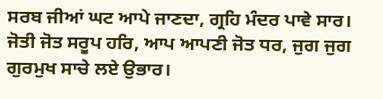ਸਰਬ ਜੀਆਂ ਘਟ ਆਪੇ ਜਾਣਦਾ, ਗ੍ਰਹਿ ਮੰਦਰ ਪਾਵੇ ਸਾਰ। ਜੋਤੀ ਜੋਤ ਸਰੂਪ ਹਰਿ, ਆਪ ਆਪਣੀ ਜੋਤ ਧਰ, ਜੁਗ ਜੁਗ ਗੁਰਮੁਖ ਸਾਚੇ ਲਏ ਉਭਾਰ।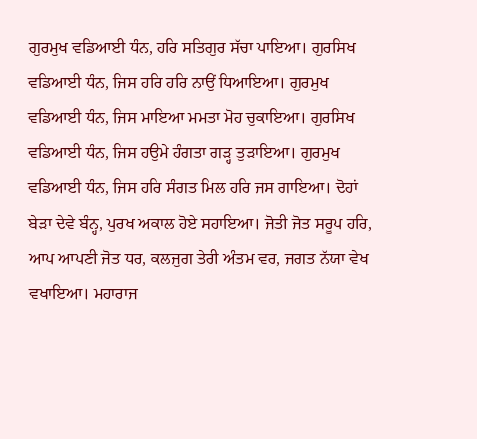ਗੁਰਮੁਖ ਵਡਿਆਈ ਧੰਨ, ਹਰਿ ਸਤਿਗੁਰ ਸੱਚਾ ਪਾਇਆ। ਗੁਰਸਿਖ ਵਡਿਆਈ ਧੰਨ, ਜਿਸ ਹਰਿ ਹਰਿ ਨਾਉਂ ਧਿਆਇਆ। ਗੁਰਮੁਖ ਵਡਿਆਈ ਧੰਨ, ਜਿਸ ਮਾਇਆ ਮਮਤਾ ਮੋਹ ਚੁਕਾਇਆ। ਗੁਰਸਿਖ ਵਡਿਆਈ ਧੰਨ, ਜਿਸ ਹਉਮੇ ਹੰਗਤਾ ਗੜ੍ਹ ਤੁੜਾਇਆ। ਗੁਰਮੁਖ ਵਡਿਆਈ ਧੰਨ, ਜਿਸ ਹਰਿ ਸੰਗਤ ਮਿਲ ਹਰਿ ਜਸ ਗਾਇਆ। ਦੋਹਾਂ ਬੇੜਾ ਦੇਵੇ ਬੰਨ੍ਹ, ਪੁਰਖ ਅਕਾਲ ਹੋਏ ਸਹਾਇਆ। ਜੋਤੀ ਜੋਤ ਸਰੂਪ ਹਰਿ, ਆਪ ਆਪਣੀ ਜੋਤ ਧਰ, ਕਲਜੁਗ ਤੇਰੀ ਅੰਤਮ ਵਰ, ਜਗਤ ਨੱਯਾ ਵੇਖ ਵਖਾਇਆ। ਮਹਾਰਾਜ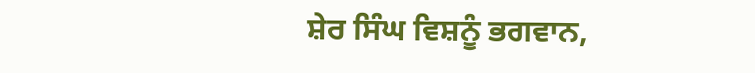ਸ਼ੇਰ ਸਿੰਘ ਵਿਸ਼ਨੂੰ ਭਗਵਾਨ,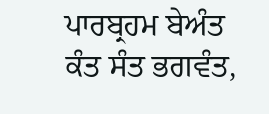ਪਾਰਬ੍ਰਹਮ ਬੇਅੰਤ ਕੰਤ ਸੰਤ ਭਗਵੰਤ,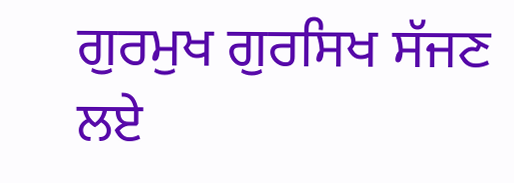ਗੁਰਮੁਖ ਗੁਰਸਿਖ ਸੱਜਣ ਲਏ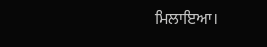ਮਿਲਾਇਆ।